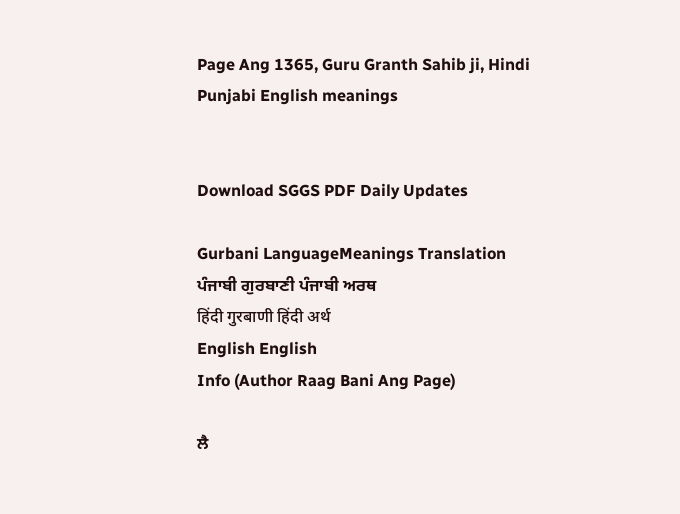Page Ang 1365, Guru Granth Sahib ji, Hindi Punjabi English meanings


Download SGGS PDF Daily Updates

Gurbani LanguageMeanings Translation
ਪੰਜਾਬੀ ਗੁਰਬਾਣੀ ਪੰਜਾਬੀ ਅਰਥ
हिंदी गुरबाणी हिंदी अर्थ
English English
Info (Author Raag Bani Ang Page)

ਲੈ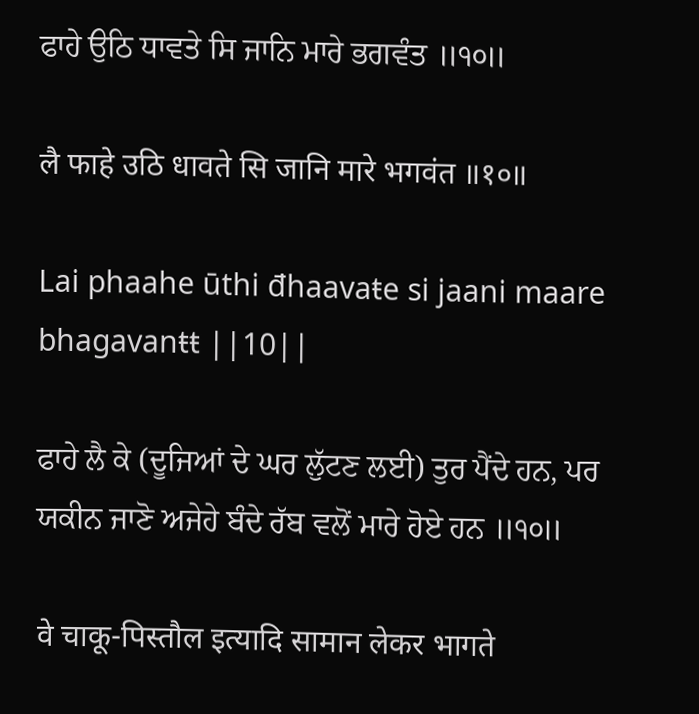ਫਾਹੇ ਉਠਿ ਧਾਵਤੇ ਸਿ ਜਾਨਿ ਮਾਰੇ ਭਗਵੰਤ ॥੧੦॥

लै फाहे उठि धावते सि जानि मारे भगवंत ॥१०॥

Lai phaahe ūthi đhaavaŧe si jaani maare bhagavanŧŧ ||10||

ਫਾਹੇ ਲੈ ਕੇ (ਦੂਜਿਆਂ ਦੇ ਘਰ ਲੁੱਟਣ ਲਈ) ਤੁਰ ਪੈਂਦੇ ਹਨ, ਪਰ ਯਕੀਨ ਜਾਣੋ ਅਜੇਹੇ ਬੰਦੇ ਰੱਬ ਵਲੋਂ ਮਾਰੇ ਹੋਏ ਹਨ ॥੧੦॥

वे चाकू-पिस्तौल इत्यादि सामान लेकर भागते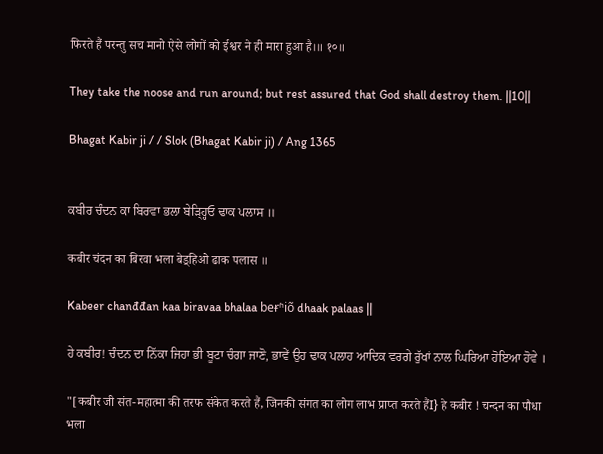फिरते हैं परन्तु सच मानो ऐसे लोगों को ईश्वर ने ही मारा हुआ है।॥ १०॥

They take the noose and run around; but rest assured that God shall destroy them. ||10||

Bhagat Kabir ji / / Slok (Bhagat Kabir ji) / Ang 1365


ਕਬੀਰ ਚੰਦਨ ਕਾ ਬਿਰਵਾ ਭਲਾ ਬੇੜ੍ਹ੍ਹਿਓ ਢਾਕ ਪਲਾਸ ॥

कबीर चंदन का बिरवा भला बेड़्हिओ ढाक पलास ॥

Kabeer chanđđan kaa biravaa bhalaa beɍʱiõ dhaak palaas ||

ਹੇ ਕਬੀਰ! ਚੰਦਨ ਦਾ ਨਿੱਕਾ ਜਿਹਾ ਭੀ ਬੂਟਾ ਚੰਗਾ ਜਾਣੋ, ਭਾਵੇਂ ਉਹ ਢਾਕ ਪਲਾਹ ਆਦਿਕ ਵਰਗੇ ਰੁੱਖਾਂ ਨਾਲ ਘਿਰਿਆ ਹੋਇਆ ਹੋਵੇ ।

"[कबीर जी संत-महात्मा की तरफ संकेत करते हैं, जिनकी संगत का लोग लाभ प्राप्त करते हैंI} हे कबीर ! चन्दन का पौधा भला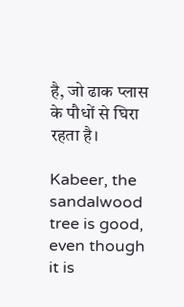है, जो ढाक प्लास के पौधों से घिरा रहता है।

Kabeer, the sandalwood tree is good, even though it is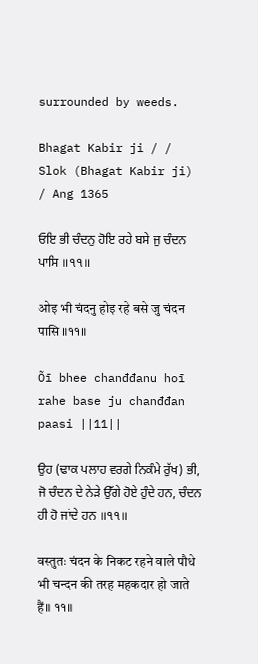surrounded by weeds.

Bhagat Kabir ji / / Slok (Bhagat Kabir ji) / Ang 1365

ਓਇ ਭੀ ਚੰਦਨੁ ਹੋਇ ਰਹੇ ਬਸੇ ਜੁ ਚੰਦਨ ਪਾਸਿ ॥੧੧॥

ओइ भी चंदनु होइ रहे बसे जु चंदन पासि ॥११॥

Õī bhee chanđđanu hoī rahe base ju chanđđan paasi ||11||

ਉਹ (ਢਾਕ ਪਲਾਹ ਵਰਗੇ ਨਿਕੰਮੇ ਰੁੱਖ) ਭੀ, ਜੋ ਚੰਦਨ ਦੇ ਨੇੜੇ ਉੱਗੇ ਹੋਏ ਹੁੰਦੇ ਹਨ, ਚੰਦਨ ਹੀ ਹੋ ਜਾਂਦੇ ਹਨ ॥੧੧॥

वस्तुतः चंदन के निकट रहने वाले पौधे भी चन्दन की तरह महकदार हो जाते हैं॥ ११॥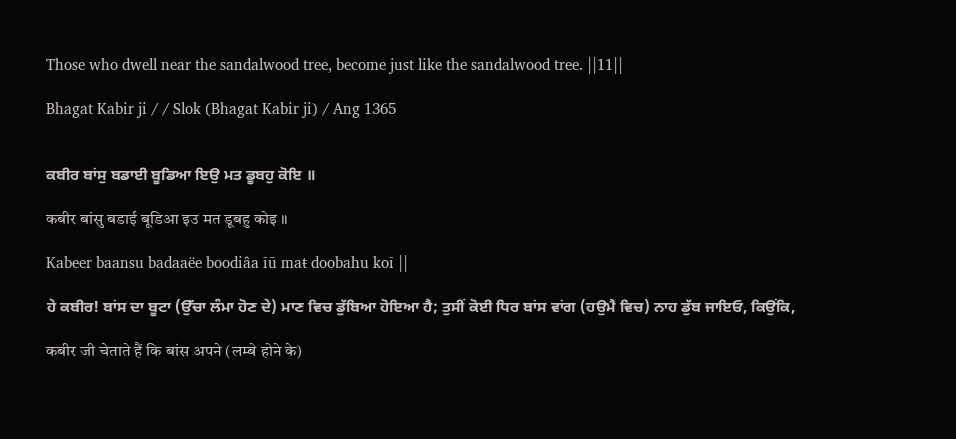Those who dwell near the sandalwood tree, become just like the sandalwood tree. ||11||

Bhagat Kabir ji / / Slok (Bhagat Kabir ji) / Ang 1365


ਕਬੀਰ ਬਾਂਸੁ ਬਡਾਈ ਬੂਡਿਆ ਇਉ ਮਤ ਡੂਬਹੁ ਕੋਇ ॥

कबीर बांसु बडाई बूडिआ इउ मत डूबहु कोइ ॥

Kabeer baansu badaaëe boodiâa īū maŧ doobahu koī ||

ਹੇ ਕਬੀਰ! ਬਾਂਸ ਦਾ ਬੂਟਾ (ਉੱਚਾ ਲੰਮਾ ਹੋਣ ਦੇ) ਮਾਣ ਵਿਚ ਡੁੱਬਿਆ ਹੋਇਆ ਹੈ; ਤੁਸੀਂ ਕੋਈ ਧਿਰ ਬਾਂਸ ਵਾਂਗ (ਹਉਮੈ ਵਿਚ) ਨਾਹ ਡੁੱਬ ਜਾਇਓ, ਕਿਉਂਕਿ,

कबीर जी चेताते हैं कि बांस अपने (लम्बे होने के)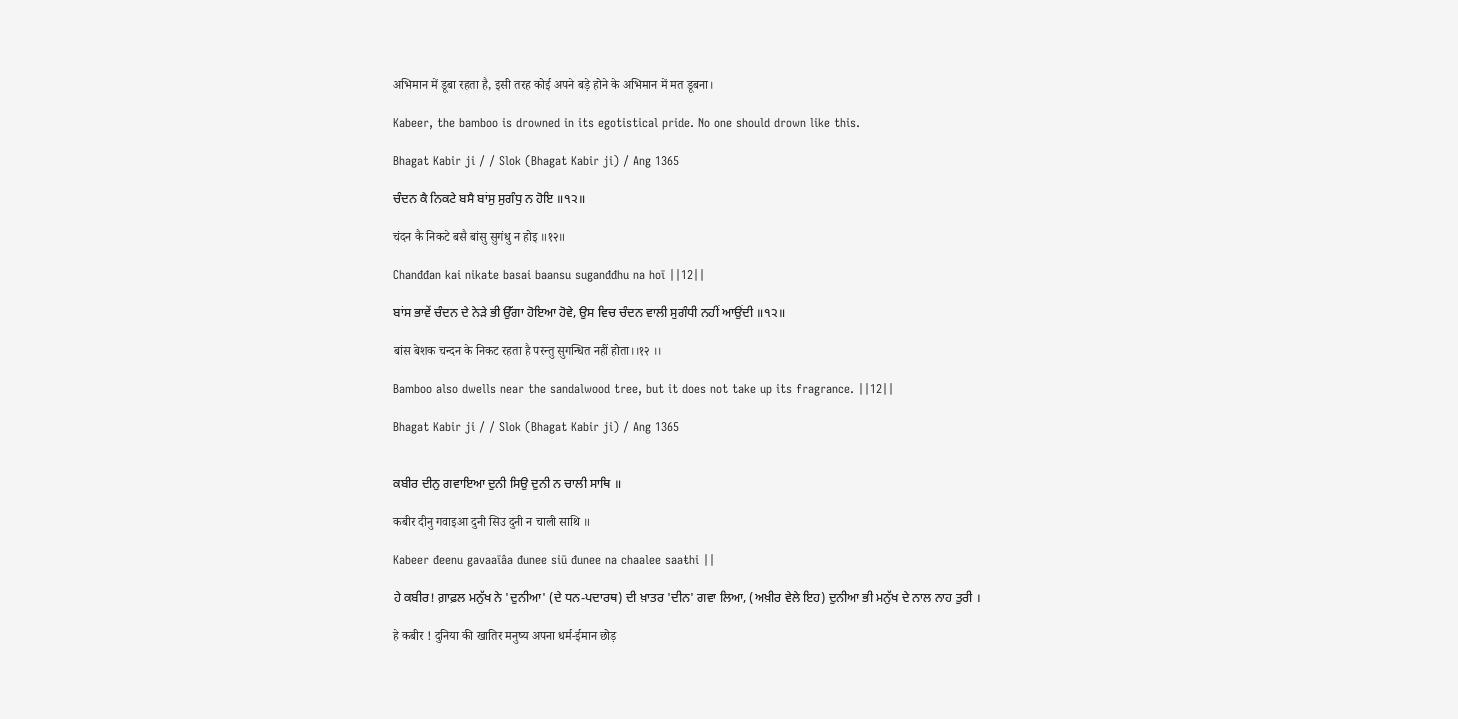अभिमान में डूबा रहता है, इसी तरह कोई अपने बड़े होने के अभिमान में मत डूबना।

Kabeer, the bamboo is drowned in its egotistical pride. No one should drown like this.

Bhagat Kabir ji / / Slok (Bhagat Kabir ji) / Ang 1365

ਚੰਦਨ ਕੈ ਨਿਕਟੇ ਬਸੈ ਬਾਂਸੁ ਸੁਗੰਧੁ ਨ ਹੋਇ ॥੧੨॥

चंदन कै निकटे बसै बांसु सुगंधु न होइ ॥१२॥

Chanđđan kai nikate basai baansu suganđđhu na hoī ||12||

ਬਾਂਸ ਭਾਵੇਂ ਚੰਦਨ ਦੇ ਨੇੜੇ ਭੀ ਉੱਗਾ ਹੋਇਆ ਹੋਵੇ, ਉਸ ਵਿਚ ਚੰਦਨ ਵਾਲੀ ਸੁਗੰਧੀ ਨਹੀਂ ਆਉਂਦੀ ॥੧੨॥

बांस बेशक चन्दन के निकट रहता है परन्तु सुगन्धित नहीं होता।।१२ ।।

Bamboo also dwells near the sandalwood tree, but it does not take up its fragrance. ||12||

Bhagat Kabir ji / / Slok (Bhagat Kabir ji) / Ang 1365


ਕਬੀਰ ਦੀਨੁ ਗਵਾਇਆ ਦੁਨੀ ਸਿਉ ਦੁਨੀ ਨ ਚਾਲੀ ਸਾਥਿ ॥

कबीर दीनु गवाइआ दुनी सिउ दुनी न चाली साथि ॥

Kabeer đeenu gavaaīâa đunee siū đunee na chaalee saaŧhi ||

ਹੇ ਕਬੀਰ! ਗ਼ਾਫ਼ਲ ਮਨੁੱਖ ਨੇ 'ਦੁਨੀਆ' (ਦੇ ਧਨ-ਪਦਾਰਥ) ਦੀ ਖ਼ਾਤਰ 'ਦੀਨ' ਗਵਾ ਲਿਆ, (ਅਖ਼ੀਰ ਵੇਲੇ ਇਹ) ਦੁਨੀਆ ਭੀ ਮਨੁੱਖ ਦੇ ਨਾਲ ਨਾਹ ਤੁਰੀ ।

हे कबीर ! दुनिया की खातिर मनुष्य अपना धर्म-ईमान छोड़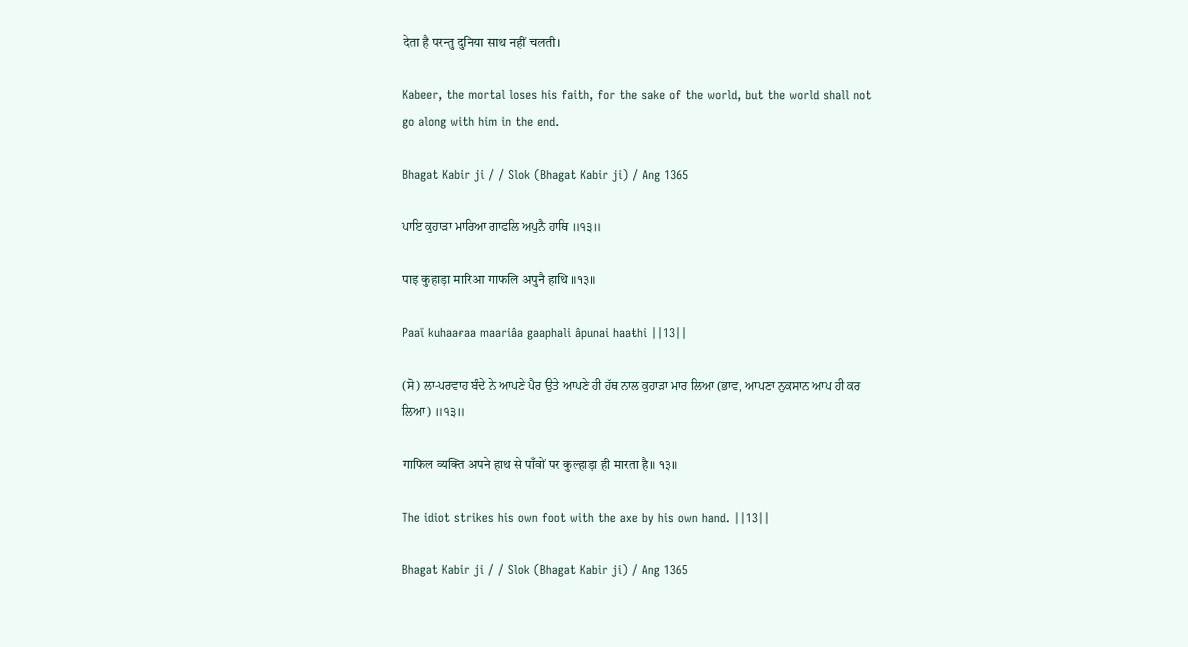देता है परन्तु दुनिया साथ नहीं चलती।

Kabeer, the mortal loses his faith, for the sake of the world, but the world shall not go along with him in the end.

Bhagat Kabir ji / / Slok (Bhagat Kabir ji) / Ang 1365

ਪਾਇ ਕੁਹਾੜਾ ਮਾਰਿਆ ਗਾਫਲਿ ਅਪੁਨੈ ਹਾਥਿ ॥੧੩॥

पाइ कुहाड़ा मारिआ गाफलि अपुनै हाथि ॥१३॥

Paaī kuhaaɍaa maariâa gaaphali âpunai haaŧhi ||13||

(ਸੋ) ਲਾ-ਪਰਵਾਹ ਬੰਦੇ ਨੇ ਆਪਣੇ ਪੈਰ ਉਤੇ ਆਪਣੇ ਹੀ ਹੱਥ ਨਾਲ ਕੁਹਾੜਾ ਮਾਰ ਲਿਆ (ਭਾਵ, ਆਪਣਾ ਨੁਕਸਾਨ ਆਪ ਹੀ ਕਰ ਲਿਆ) ॥੧੩॥

गाफिल व्यक्ति अपने हाथ से पाँवों पर कुल्हाड़ा ही मारता है॥ १३॥

The idiot strikes his own foot with the axe by his own hand. ||13||

Bhagat Kabir ji / / Slok (Bhagat Kabir ji) / Ang 1365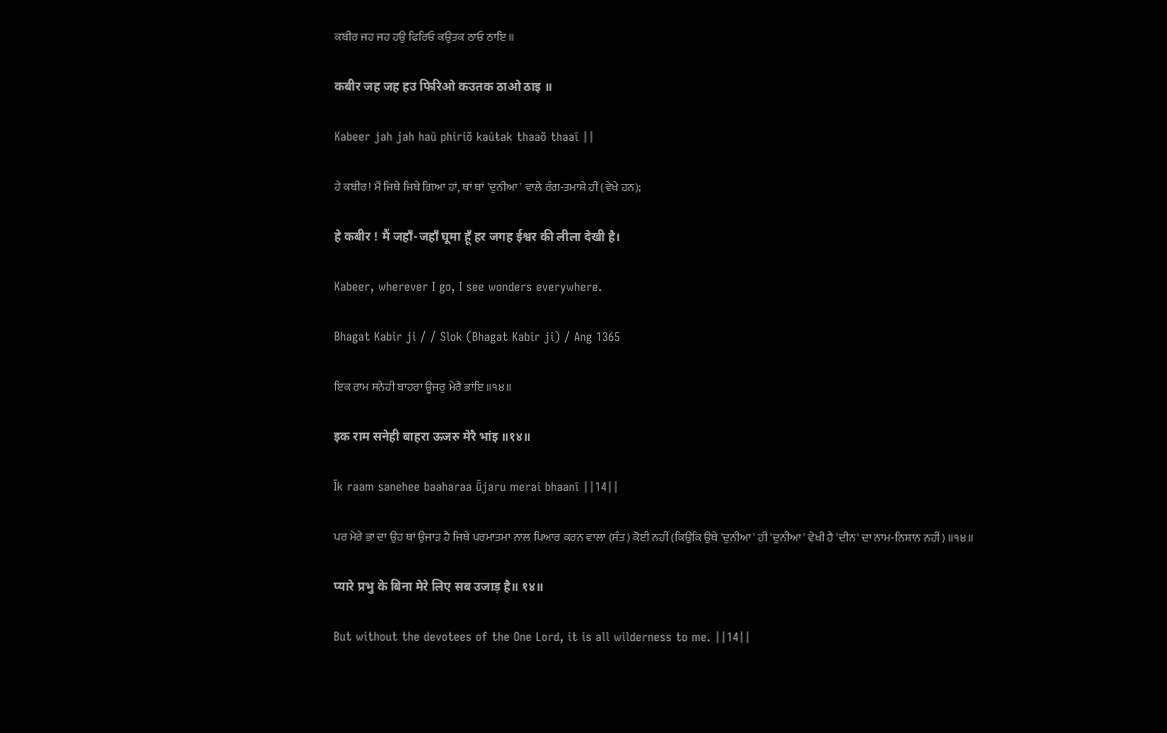ਕਬੀਰ ਜਹ ਜਹ ਹਉ ਫਿਰਿਓ ਕਉਤਕ ਠਾਓ ਠਾਇ ॥

कबीर जह जह हउ फिरिओ कउतक ठाओ ठाइ ॥

Kabeer jah jah haū phiriõ kaūŧak thaaõ thaaī ||

ਹੇ ਕਬੀਰ! ਮੈਂ ਜਿਥੇ ਜਿਥੇ ਗਿਆ ਹਾਂ, ਥਾਂ ਥਾਂ 'ਦੁਨੀਆ' ਵਾਲੇ ਰੰਗ-ਤਮਾਸ਼ੇ ਹੀ (ਵੇਖੇ ਹਨ);

हे कबीर ! मैं जहाँ-जहाँ घूमा हूँ हर जगह ईश्वर की लीला देखी है।

Kabeer, wherever I go, I see wonders everywhere.

Bhagat Kabir ji / / Slok (Bhagat Kabir ji) / Ang 1365

ਇਕ ਰਾਮ ਸਨੇਹੀ ਬਾਹਰਾ ਊਜਰੁ ਮੇਰੈ ਭਾਂਇ ॥੧੪॥

इक राम सनेही बाहरा ऊजरु मेरै भांइ ॥१४॥

Īk raam sanehee baaharaa ǖjaru merai bhaanī ||14||

ਪਰ ਮੇਰੇ ਭਾ ਦਾ ਉਹ ਥਾਂ ਉਜਾੜ ਹੈ ਜਿਥੇ ਪਰਮਾਤਮਾ ਨਾਲ ਪਿਆਰ ਕਰਨ ਵਾਲਾ (ਸੰਤ) ਕੋਈ ਨਹੀਂ (ਕਿਉਂਕਿ ਉਥੇ 'ਦੁਨੀਆ' ਹੀ 'ਦੁਨੀਆ' ਵੇਖੀ ਹੈ 'ਦੀਨ' ਦਾ ਨਾਮ-ਨਿਸ਼ਾਨ ਨਹੀਂ) ॥੧੪॥

प्यारे प्रभु के बिना मेरे लिए सब उजाड़ है॥ १४॥

But without the devotees of the One Lord, it is all wilderness to me. ||14||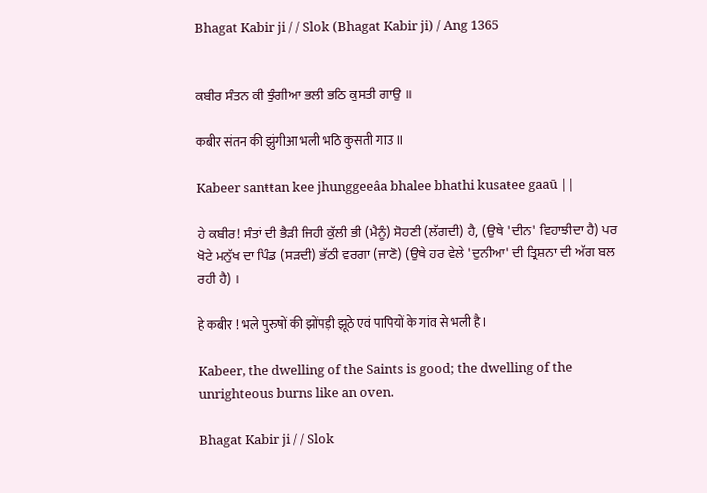Bhagat Kabir ji / / Slok (Bhagat Kabir ji) / Ang 1365


ਕਬੀਰ ਸੰਤਨ ਕੀ ਝੁੰਗੀਆ ਭਲੀ ਭਠਿ ਕੁਸਤੀ ਗਾਉ ॥

कबीर संतन की झुंगीआ भली भठि कुसती गाउ ॥

Kabeer sanŧŧan kee jhunggeeâa bhalee bhathi kusaŧee gaaū ||

ਹੇ ਕਬੀਰ! ਸੰਤਾਂ ਦੀ ਭੈੜੀ ਜਿਹੀ ਕੁੱਲੀ ਭੀ (ਮੈਨੂੰ) ਸੋਹਣੀ (ਲੱਗਦੀ) ਹੈ, (ਉਥੇ 'ਦੀਨ' ਵਿਹਾਝੀਦਾ ਹੈ) ਪਰ ਖੋਟੇ ਮਨੁੱਖ ਦਾ ਪਿੰਡ (ਸੜਦੀ) ਭੱਠੀ ਵਰਗਾ (ਜਾਣੋ) (ਉਥੇ ਹਰ ਵੇਲੇ 'ਦੁਨੀਆ' ਦੀ ਤ੍ਰਿਸ਼ਨਾ ਦੀ ਅੱਗ ਬਲ ਰਹੀ ਹੈ) ।

हे कबीर ! भले पुरुषों की झोंपड़ी झूठे एवं पापियों के गांव से भली है।

Kabeer, the dwelling of the Saints is good; the dwelling of the unrighteous burns like an oven.

Bhagat Kabir ji / / Slok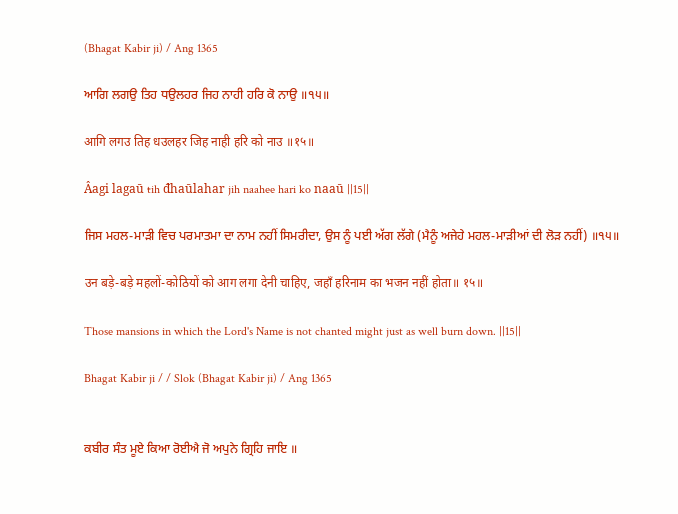(Bhagat Kabir ji) / Ang 1365

ਆਗਿ ਲਗਉ ਤਿਹ ਧਉਲਹਰ ਜਿਹ ਨਾਹੀ ਹਰਿ ਕੋ ਨਾਉ ॥੧੫॥

आगि लगउ तिह धउलहर जिह नाही हरि को नाउ ॥१५॥

Âagi lagaū ŧih đhaūlahar jih naahee hari ko naaū ||15||

ਜਿਸ ਮਹਲ-ਮਾੜੀ ਵਿਚ ਪਰਮਾਤਮਾ ਦਾ ਨਾਮ ਨਹੀਂ ਸਿਮਰੀਦਾ, ਉਸ ਨੂੰ ਪਈ ਅੱਗ ਲੱਗੇ (ਮੈਨੂੰ ਅਜੇਹੇ ਮਹਲ-ਮਾੜੀਆਂ ਦੀ ਲੋੜ ਨਹੀਂ) ॥੧੫॥

उन बड़े-बड़े महलों-कोठियों को आग लगा देनी चाहिए, जहाँ हरिनाम का भजन नहीं होता॥ १५॥

Those mansions in which the Lord's Name is not chanted might just as well burn down. ||15||

Bhagat Kabir ji / / Slok (Bhagat Kabir ji) / Ang 1365


ਕਬੀਰ ਸੰਤ ਮੂਏ ਕਿਆ ਰੋਈਐ ਜੋ ਅਪੁਨੇ ਗ੍ਰਿਹਿ ਜਾਇ ॥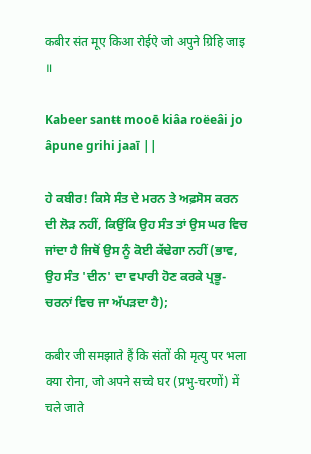कबीर संत मूए किआ रोईऐ जो अपुने ग्रिहि जाइ ॥

Kabeer sanŧŧ mooē kiâa roëeâi jo âpune grihi jaaī ||

ਹੇ ਕਬੀਰ! ਕਿਸੇ ਸੰਤ ਦੇ ਮਰਨ ਤੇ ਅਫ਼ਸੋਸ ਕਰਨ ਦੀ ਲੋੜ ਨਹੀਂ, ਕਿਉਂਕਿ ਉਹ ਸੰਤ ਤਾਂ ਉਸ ਘਰ ਵਿਚ ਜਾਂਦਾ ਹੈ ਜਿਥੋਂ ਉਸ ਨੂੰ ਕੋਈ ਕੱਢੇਗਾ ਨਹੀਂ (ਭਾਵ, ਉਹ ਸੰਤ 'ਦੀਨ' ਦਾ ਵਪਾਰੀ ਹੋਣ ਕਰਕੇ ਪ੍ਰਭੂ-ਚਰਨਾਂ ਵਿਚ ਜਾ ਅੱਪੜਦਾ ਹੈ);

कबीर जी समझाते हैं कि संतों की मृत्यु पर भला क्या रोना, जो अपने सच्चे घर (प्रभु-चरणों) में चले जाते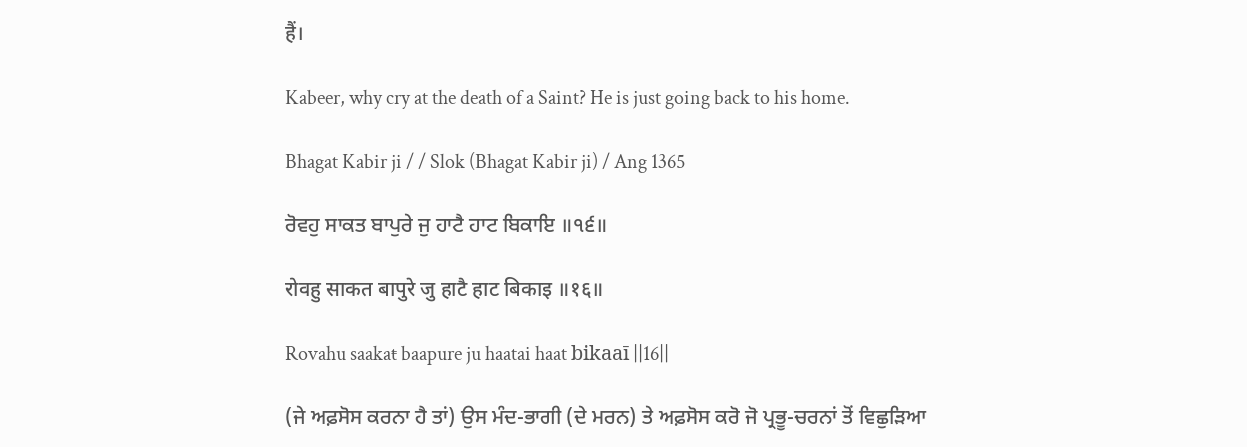हैं।

Kabeer, why cry at the death of a Saint? He is just going back to his home.

Bhagat Kabir ji / / Slok (Bhagat Kabir ji) / Ang 1365

ਰੋਵਹੁ ਸਾਕਤ ਬਾਪੁਰੇ ਜੁ ਹਾਟੈ ਹਾਟ ਬਿਕਾਇ ॥੧੬॥

रोवहु साकत बापुरे जु हाटै हाट बिकाइ ॥१६॥

Rovahu saakaŧ baapure ju haatai haat bikaaī ||16||

(ਜੇ ਅਫ਼ਸੋਸ ਕਰਨਾ ਹੈ ਤਾਂ) ਉਸ ਮੰਦ-ਭਾਗੀ (ਦੇ ਮਰਨ) ਤੇ ਅਫ਼ਸੋਸ ਕਰੋ ਜੋ ਪ੍ਰਭੂ-ਚਰਨਾਂ ਤੋਂ ਵਿਛੁੜਿਆ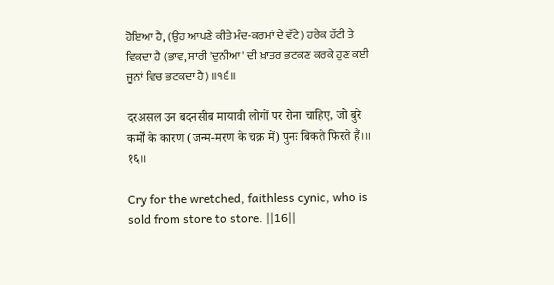ਹੋਇਆ ਹੈ, (ਉਹ ਆਪਣੇ ਕੀਤੇ ਮੰਦ-ਕਰਮਾਂ ਦੇ ਵੱਟੇ) ਹਰੇਕ ਹੱਟੀ ਤੇ ਵਿਕਦਾ ਹੈ (ਭਾਵ, ਸਾਰੀ 'ਦੁਨੀਆ' ਦੀ ਖ਼ਾਤਰ ਭਟਕਣ ਕਰਕੇ ਹੁਣ ਕਈ ਜੂਨਾਂ ਵਿਚ ਭਟਕਦਾ ਹੈ) ॥੧੬॥

दरअसल उन बदनसीब मायावी लोगों पर रोना चाहिए, जो बुरे कर्मों के कारण (जन्म-मरण के चक्र में) पुनः बिकते फिरते हैं।॥ १६॥

Cry for the wretched, faithless cynic, who is sold from store to store. ||16||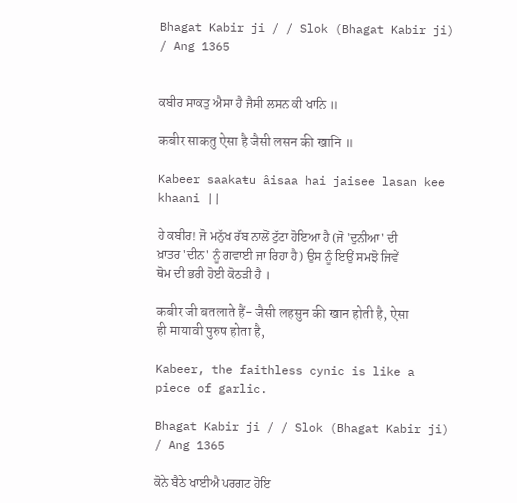Bhagat Kabir ji / / Slok (Bhagat Kabir ji) / Ang 1365


ਕਬੀਰ ਸਾਕਤੁ ਐਸਾ ਹੈ ਜੈਸੀ ਲਸਨ ਕੀ ਖਾਨਿ ॥

कबीर साकतु ऐसा है जैसी लसन की खानि ॥

Kabeer saakaŧu âisaa hai jaisee lasan kee khaani ||

ਹੇ ਕਬੀਰ! ਜੋ ਮਨੁੱਖ ਰੱਬ ਨਾਲੋਂ ਟੁੱਟਾ ਹੋਇਆ ਹੈ (ਜੋ 'ਦੁਨੀਆ' ਦੀ ਖ਼ਾਤਰ 'ਦੀਨ' ਨੂੰ ਗਵਾਈ ਜਾ ਰਿਹਾ ਹੈ) ਉਸ ਨੂੰ ਇਉਂ ਸਮਝੋ ਜਿਵੇਂ ਥੋਮ ਦੀ ਭਰੀ ਹੋਈ ਕੋਠੜੀ ਹੈ ।

कबीर जी बतलाते हैं- जैसी लहसुन की खान होती है, ऐसा ही मायावी पुरुष होता है,

Kabeer, the faithless cynic is like a piece of garlic.

Bhagat Kabir ji / / Slok (Bhagat Kabir ji) / Ang 1365

ਕੋਨੇ ਬੈਠੇ ਖਾਈਐ ਪਰਗਟ ਹੋਇ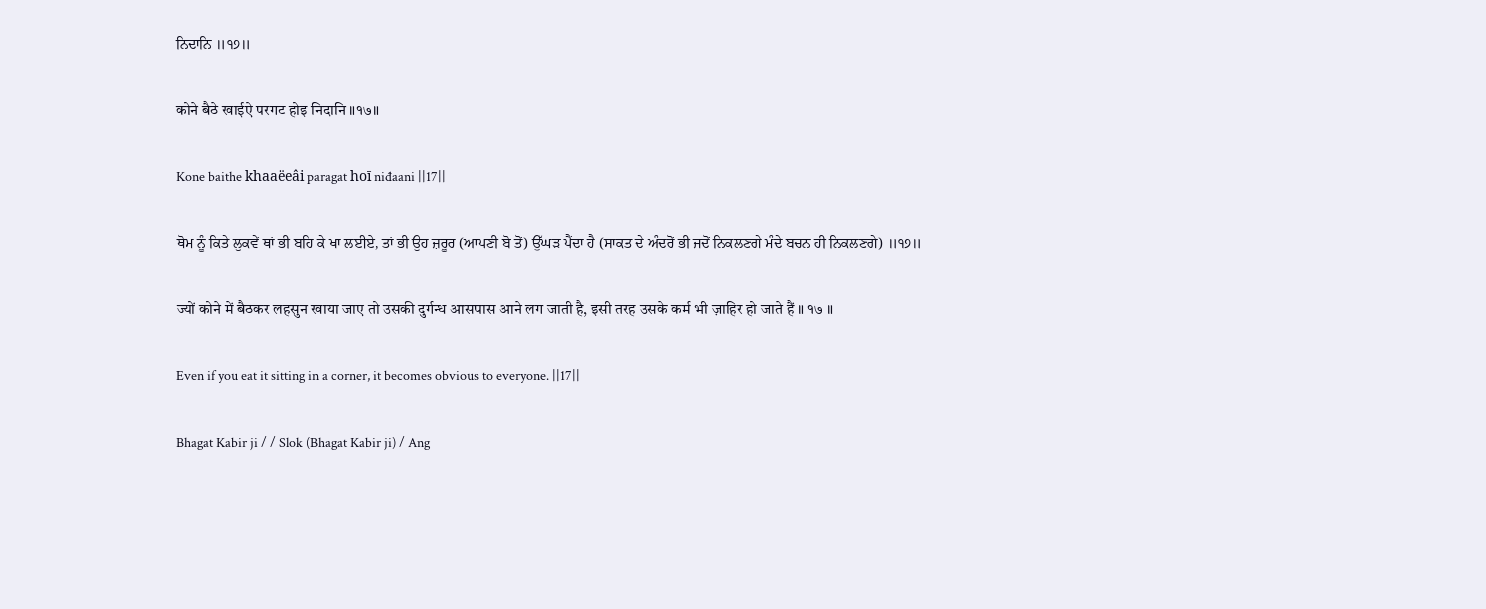ਨਿਦਾਨਿ ॥੧੭॥

कोने बैठे खाईऐ परगट होइ निदानि ॥१७॥

Kone baithe khaaëeâi paragat hoī niđaani ||17||

ਥੋਮ ਨੂੰ ਕਿਤੇ ਲੁਕਵੇਂ ਥਾਂ ਭੀ ਬਹਿ ਕੇ ਖਾ ਲਈਏ, ਤਾਂ ਭੀ ਉਹ ਜ਼ਰੂਰ (ਆਪਣੀ ਬੋ ਤੋਂ) ਉੱਘੜ ਪੈਂਦਾ ਹੈ (ਸਾਕਤ ਦੇ ਅੰਦਰੋਂ ਭੀ ਜਦੋਂ ਨਿਕਲਣਗੇ ਮੰਦੇ ਬਚਨ ਹੀ ਨਿਕਲਣਗੇ) ॥੧੭॥

ज्यों कोने में बैठकर लहसुन खाया जाए तो उसकी दुर्गन्ध आसपास आने लग जाती है, इसी तरह उसके कर्म भी ज़ाहिर हो जाते हैं ॥ १७ ॥

Even if you eat it sitting in a corner, it becomes obvious to everyone. ||17||

Bhagat Kabir ji / / Slok (Bhagat Kabir ji) / Ang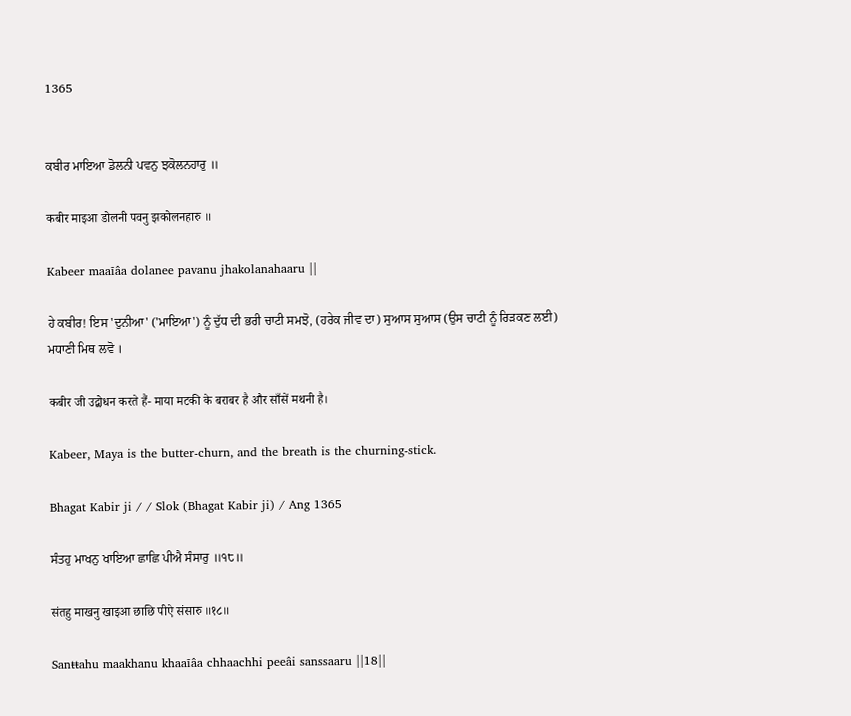1365


ਕਬੀਰ ਮਾਇਆ ਡੋਲਨੀ ਪਵਨੁ ਝਕੋਲਨਹਾਰੁ ॥

कबीर माइआ डोलनी पवनु झकोलनहारु ॥

Kabeer maaīâa dolanee pavanu jhakolanahaaru ||

ਹੇ ਕਬੀਰ! ਇਸ 'ਦੁਨੀਆ' ('ਮਾਇਆ') ਨੂੰ ਦੁੱਧ ਦੀ ਭਰੀ ਚਾਟੀ ਸਮਝੋ, (ਹਰੇਕ ਜੀਵ ਦਾ) ਸੁਆਸ ਸੁਆਸ (ਉਸ ਚਾਟੀ ਨੂੰ ਰਿੜਕਣ ਲਈ) ਮਧਾਣੀ ਮਿਥ ਲਵੋ ।

कबीर जी उद्बोधन करते हैं- माया मटकी के बराबर है और साँसें मथनी है।

Kabeer, Maya is the butter-churn, and the breath is the churning-stick.

Bhagat Kabir ji / / Slok (Bhagat Kabir ji) / Ang 1365

ਸੰਤਹੁ ਮਾਖਨੁ ਖਾਇਆ ਛਾਛਿ ਪੀਐ ਸੰਸਾਰੁ ॥੧੮॥

संतहु माखनु खाइआ छाछि पीऐ संसारु ॥१८॥

Sanŧŧahu maakhanu khaaīâa chhaachhi peeâi sanssaaru ||18||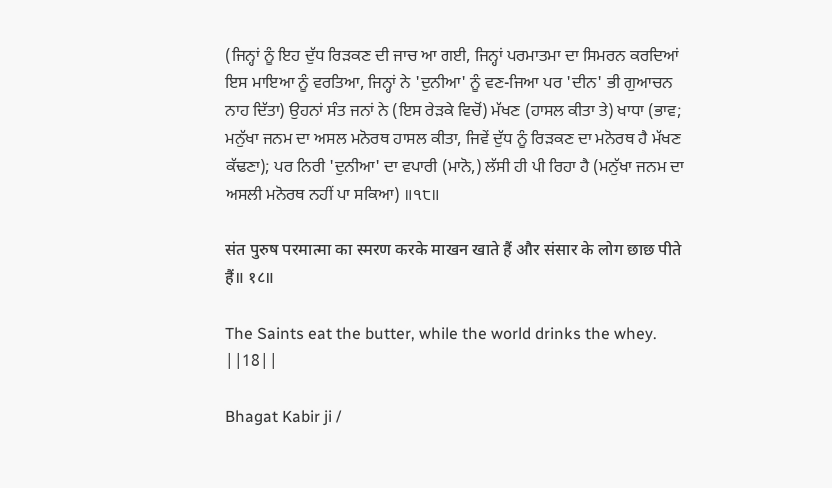(ਜਿਨ੍ਹਾਂ ਨੂੰ ਇਹ ਦੁੱਧ ਰਿੜਕਣ ਦੀ ਜਾਚ ਆ ਗਈ, ਜਿਨ੍ਹਾਂ ਪਰਮਾਤਮਾ ਦਾ ਸਿਮਰਨ ਕਰਦਿਆਂ ਇਸ ਮਾਇਆ ਨੂੰ ਵਰਤਿਆ, ਜਿਨ੍ਹਾਂ ਨੇ 'ਦੁਨੀਆ' ਨੂੰ ਵਣ-ਜਿਆ ਪਰ 'ਦੀਨ' ਭੀ ਗੁਆਚਨ ਨਾਹ ਦਿੱਤਾ) ਉਹਨਾਂ ਸੰਤ ਜਨਾਂ ਨੇ (ਇਸ ਰੇੜਕੇ ਵਿਚੋਂ) ਮੱਖਣ (ਹਾਸਲ ਕੀਤਾ ਤੇ) ਖਾਧਾ (ਭਾਵ; ਮਨੁੱਖਾ ਜਨਮ ਦਾ ਅਸਲ ਮਨੋਰਥ ਹਾਸਲ ਕੀਤਾ, ਜਿਵੇਂ ਦੁੱਧ ਨੂੰ ਰਿੜਕਣ ਦਾ ਮਨੋਰਥ ਹੈ ਮੱਖਣ ਕੱਢਣਾ); ਪਰ ਨਿਰੀ 'ਦੁਨੀਆ' ਦਾ ਵਪਾਰੀ (ਮਾਨੋ,) ਲੱਸੀ ਹੀ ਪੀ ਰਿਹਾ ਹੈ (ਮਨੁੱਖਾ ਜਨਮ ਦਾ ਅਸਲੀ ਮਨੋਰਥ ਨਹੀਂ ਪਾ ਸਕਿਆ) ॥੧੮॥

संत पुरुष परमात्मा का स्मरण करके माखन खाते हैं और संसार के लोग छाछ पीते हैं॥ १८॥

The Saints eat the butter, while the world drinks the whey. ||18||

Bhagat Kabir ji /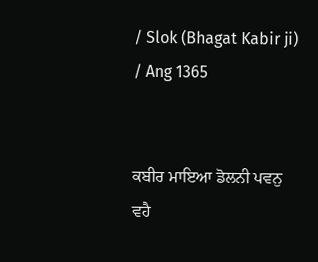/ Slok (Bhagat Kabir ji) / Ang 1365


ਕਬੀਰ ਮਾਇਆ ਡੋਲਨੀ ਪਵਨੁ ਵਹੈ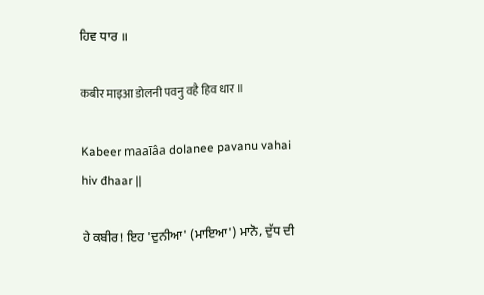ਹਿਵ ਧਾਰ ॥

कबीर माइआ डोलनी पवनु वहै हिव धार ॥

Kabeer maaīâa dolanee pavanu vahai hiv đhaar ||

ਹੇ ਕਬੀਰ! ਇਹ 'ਦੁਨੀਆ' (ਮਾਇਆ') ਮਾਨੋ, ਦੁੱਧ ਦੀ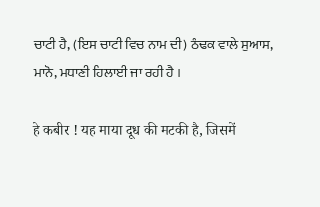ਚਾਟੀ ਹੈ, (ਇਸ ਚਾਟੀ ਵਿਚ ਨਾਮ ਦੀ) ਠੰਢਕ ਵਾਲੇ ਸੁਆਸ, ਮਾਨੋ, ਮਧਾਣੀ ਹਿਲਾਈ ਜਾ ਰਹੀ ਹੈ ।

हे कबीर ! यह माया दूध की मटकी है, जिसमें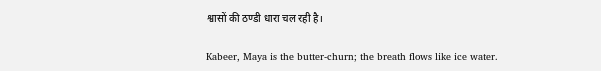श्वासों की ठण्डी धारा चल रही है।

Kabeer, Maya is the butter-churn; the breath flows like ice water.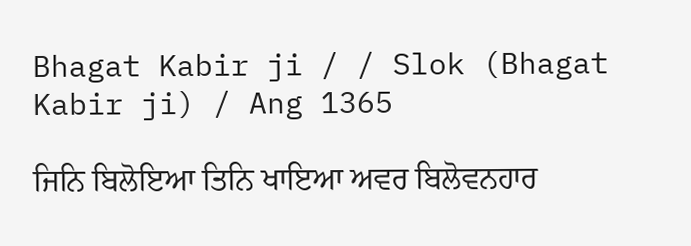Bhagat Kabir ji / / Slok (Bhagat Kabir ji) / Ang 1365

ਜਿਨਿ ਬਿਲੋਇਆ ਤਿਨਿ ਖਾਇਆ ਅਵਰ ਬਿਲੋਵਨਹਾਰ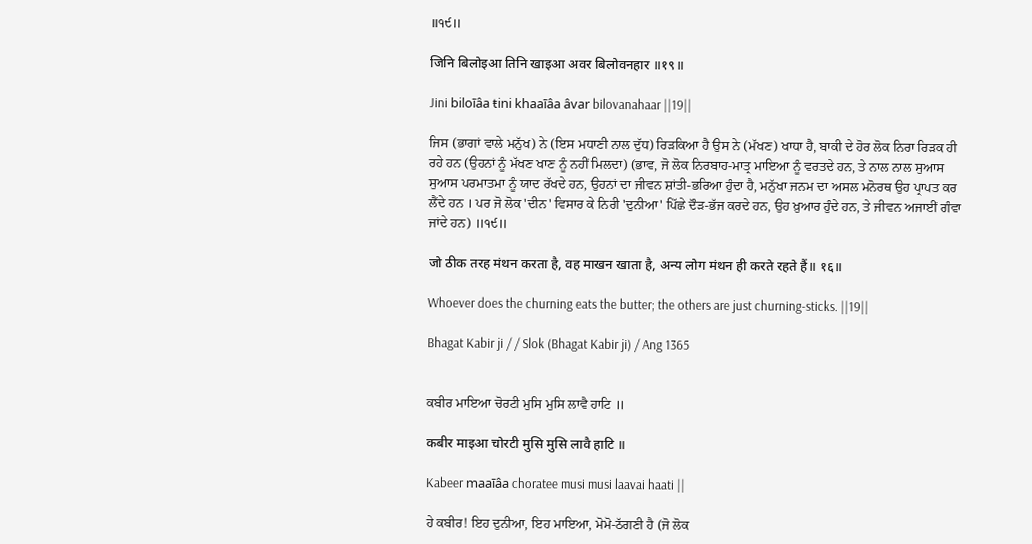॥੧੯॥

जिनि बिलोइआ तिनि खाइआ अवर बिलोवनहार ॥१९॥

Jini biloīâa ŧini khaaīâa âvar bilovanahaar ||19||

ਜਿਸ (ਭਾਗਾਂ ਵਾਲੇ ਮਨੁੱਖ) ਨੇ (ਇਸ ਮਧਾਣੀ ਨਾਲ ਦੁੱਧ) ਰਿੜਕਿਆ ਹੈ ਉਸ ਨੇ (ਮੱਖਣ) ਖਾਧਾ ਹੈ, ਬਾਕੀ ਦੇ ਹੋਰ ਲੋਕ ਨਿਰਾ ਰਿੜਕ ਹੀ ਰਹੇ ਹਨ (ਉਹਨਾਂ ਨੂੰ ਮੱਖਣ ਖਾਣ ਨੂੰ ਨਹੀਂ ਮਿਲਦਾ) (ਭਾਵ, ਜੋ ਲੋਕ ਨਿਰਬਾਹ-ਮਾਤ੍ਰ ਮਾਇਆ ਨੂੰ ਵਰਤਦੇ ਹਨ, ਤੇ ਨਾਲ ਨਾਲ ਸੁਆਸ ਸੁਆਸ ਪਰਮਾਤਮਾ ਨੂੰ ਯਾਦ ਰੱਖਦੇ ਹਨ, ਉਹਨਾਂ ਦਾ ਜੀਵਨ ਸ਼ਾਂਤੀ-ਭਰਿਆ ਹੁੰਦਾ ਹੈ, ਮਨੁੱਖਾ ਜਨਮ ਦਾ ਅਸਲ ਮਨੋਰਥ ਉਹ ਪ੍ਰਾਪਤ ਕਰ ਲੈਂਦੇ ਹਨ । ਪਰ ਜੋ ਲੋਕ 'ਦੀਨ' ਵਿਸਾਰ ਕੇ ਨਿਰੀ 'ਦੁਨੀਆ' ਪਿੱਛੇ ਦੌੜ-ਭੱਜ ਕਰਦੇ ਹਨ, ਉਹ ਖ਼ੁਆਰ ਹੁੰਦੇ ਹਨ, ਤੇ ਜੀਵਨ ਅਜਾਈਂ ਗੰਵਾ ਜਾਂਦੇ ਹਨ) ॥੧੯॥

जो ठीक तरह मंथन करता है, वह माखन खाता है, अन्य लोग मंथन ही करते रहते हैं॥ १६॥

Whoever does the churning eats the butter; the others are just churning-sticks. ||19||

Bhagat Kabir ji / / Slok (Bhagat Kabir ji) / Ang 1365


ਕਬੀਰ ਮਾਇਆ ਚੋਰਟੀ ਮੁਸਿ ਮੁਸਿ ਲਾਵੈ ਹਾਟਿ ॥

कबीर माइआ चोरटी मुसि मुसि लावै हाटि ॥

Kabeer maaīâa choratee musi musi laavai haati ||

ਹੇ ਕਬੀਰ! ਇਹ ਦੁਨੀਆ, ਇਹ ਮਾਇਆ, ਮੋਮੋ-ਠੱਗਣੀ ਹੈ (ਜੋ ਲੋਕ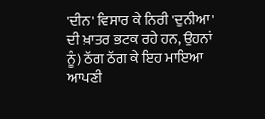'ਦੀਨ' ਵਿਸਾਰ ਕੇ ਨਿਰੀ 'ਦੁਨੀਆ' ਦੀ ਖ਼ਾਤਰ ਭਟਕ ਰਹੇ ਹਨ, ਉਹਨਾਂ ਨੂੰ) ਠੱਗ ਠੱਗ ਕੇ ਇਹ ਮਾਇਆ ਆਪਣੀ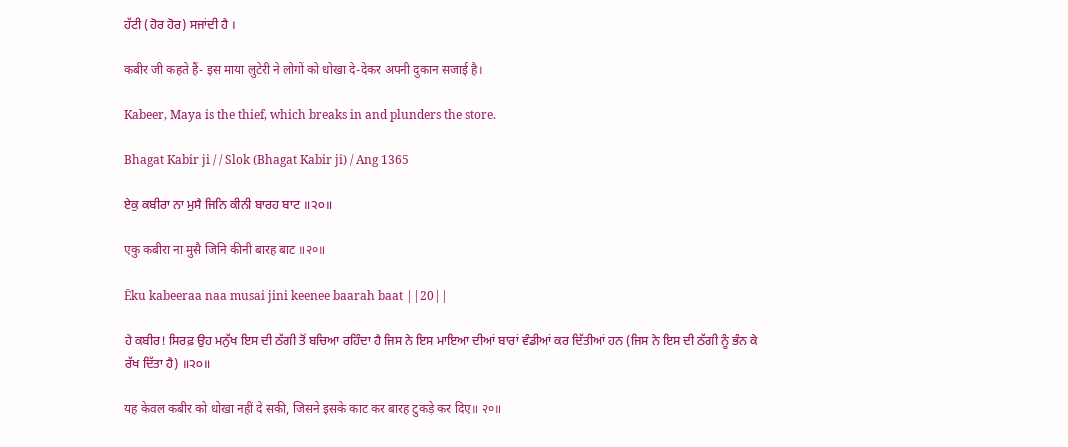ਹੱਟੀ (ਹੋਰ ਹੋਰ) ਸਜਾਂਦੀ ਹੈ ।

कबीर जी कहते हैं- इस माया लुटेरी ने लोगों को धोखा दे-देकर अपनी दुकान सजाई है।

Kabeer, Maya is the thief, which breaks in and plunders the store.

Bhagat Kabir ji / / Slok (Bhagat Kabir ji) / Ang 1365

ਏਕੁ ਕਬੀਰਾ ਨਾ ਮੁਸੈ ਜਿਨਿ ਕੀਨੀ ਬਾਰਹ ਬਾਟ ॥੨੦॥

एकु कबीरा ना मुसै जिनि कीनी बारह बाट ॥२०॥

Ēku kabeeraa naa musai jini keenee baarah baat ||20||

ਹੇ ਕਬੀਰ! ਸਿਰਫ਼ ਉਹ ਮਨੁੱਖ ਇਸ ਦੀ ਠੱਗੀ ਤੋਂ ਬਚਿਆ ਰਹਿੰਦਾ ਹੈ ਜਿਸ ਨੇ ਇਸ ਮਾਇਆ ਦੀਆਂ ਬਾਰਾਂ ਵੰਡੀਆਂ ਕਰ ਦਿੱਤੀਆਂ ਹਨ (ਜਿਸ ਨੇ ਇਸ ਦੀ ਠੱਗੀ ਨੂੰ ਭੰਨ ਕੇ ਰੱਖ ਦਿੱਤਾ ਹੈ) ॥੨੦॥

यह केवल कबीर को धोखा नहीं दे सकी, जिसने इसके काट कर बारह टुकड़े कर दिए॥ २०॥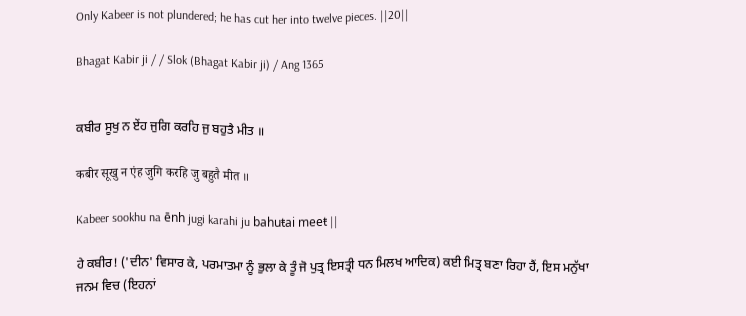Only Kabeer is not plundered; he has cut her into twelve pieces. ||20||

Bhagat Kabir ji / / Slok (Bhagat Kabir ji) / Ang 1365


ਕਬੀਰ ਸੂਖੁ ਨ ਏਂਹ ਜੁਗਿ ਕਰਹਿ ਜੁ ਬਹੁਤੈ ਮੀਤ ॥

कबीर सूखु न एंह जुगि करहि जु बहुतै मीत ॥

Kabeer sookhu na ēnh jugi karahi ju bahuŧai meeŧ ||

ਹੇ ਕਬੀਰ! ('ਦੀਨ' ਵਿਸਾਰ ਕੇ, ਪਰਮਾਤਮਾ ਨੂੰ ਭੁਲਾ ਕੇ ਤੂੰ ਜੋ ਪੁਤ੍ਰ ਇਸਤ੍ਰੀ ਧਨ ਮਿਲਖ ਆਦਿਕ) ਕਈ ਮਿਤ੍ਰ ਬਣਾ ਰਿਹਾ ਹੈਂ, ਇਸ ਮਨੁੱਖਾ ਜਨਮ ਵਿਚ (ਇਹਨਾਂ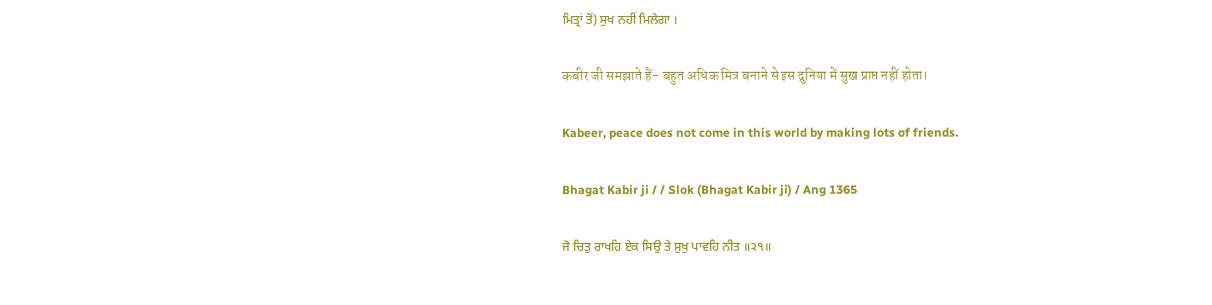ਮਿਤ੍ਰਾਂ ਤੋਂ) ਸੁਖ ਨਹੀਂ ਮਿਲੇਗਾ ।

कबीर जी समझाते हैं- बहुत अधिक मित्र बनाने से इस दुनिया में सुख प्राप्त नहीं होता।

Kabeer, peace does not come in this world by making lots of friends.

Bhagat Kabir ji / / Slok (Bhagat Kabir ji) / Ang 1365

ਜੋ ਚਿਤੁ ਰਾਖਹਿ ਏਕ ਸਿਉ ਤੇ ਸੁਖੁ ਪਾਵਹਿ ਨੀਤ ॥੨੧॥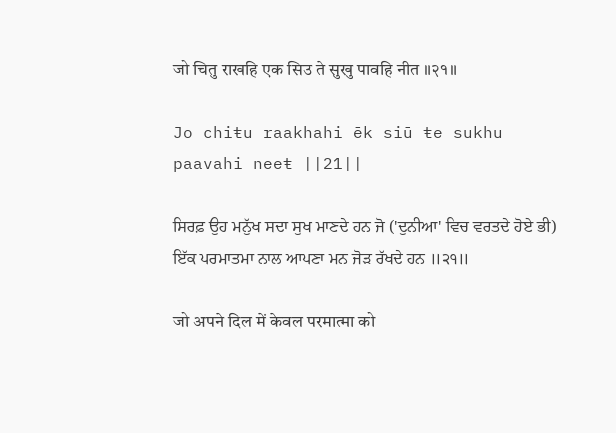जो चितु राखहि एक सिउ ते सुखु पावहि नीत ॥२१॥

Jo chiŧu raakhahi ēk siū ŧe sukhu paavahi neeŧ ||21||

ਸਿਰਫ਼ ਉਹ ਮਨੁੱਖ ਸਦਾ ਸੁਖ ਮਾਣਦੇ ਹਨ ਜੋ ('ਦੁਨੀਆ' ਵਿਚ ਵਰਤਦੇ ਹੋਏ ਭੀ) ਇੱਕ ਪਰਮਾਤਮਾ ਨਾਲ ਆਪਣਾ ਮਨ ਜੋੜ ਰੱਖਦੇ ਹਨ ॥੨੧॥

जो अपने दिल में केवल परमात्मा को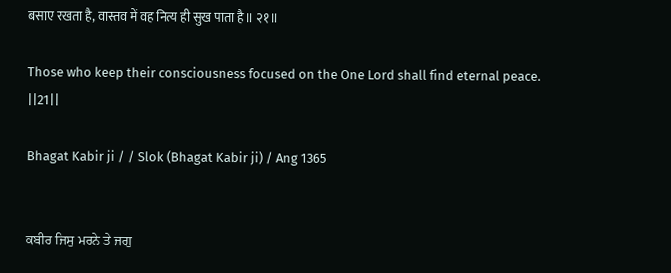बसाए रखता है, वास्तव में वह नित्य ही सुख पाता है॥ २१॥

Those who keep their consciousness focused on the One Lord shall find eternal peace. ||21||

Bhagat Kabir ji / / Slok (Bhagat Kabir ji) / Ang 1365


ਕਬੀਰ ਜਿਸੁ ਮਰਨੇ ਤੇ ਜਗੁ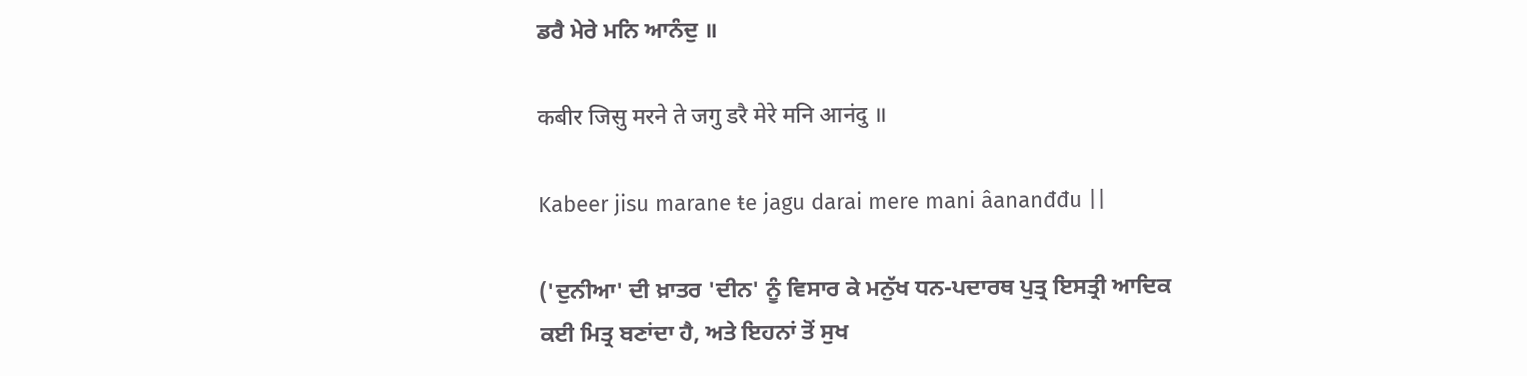ਡਰੈ ਮੇਰੇ ਮਨਿ ਆਨੰਦੁ ॥

कबीर जिसु मरने ते जगु डरै मेरे मनि आनंदु ॥

Kabeer jisu marane ŧe jagu darai mere mani âananđđu ||

('ਦੁਨੀਆ' ਦੀ ਖ਼ਾਤਰ 'ਦੀਨ' ਨੂੰ ਵਿਸਾਰ ਕੇ ਮਨੁੱਖ ਧਨ-ਪਦਾਰਥ ਪੁਤ੍ਰ ਇਸਤ੍ਰੀ ਆਦਿਕ ਕਈ ਮਿਤ੍ਰ ਬਣਾਂਦਾ ਹੈ, ਅਤੇ ਇਹਨਾਂ ਤੋਂ ਸੁਖ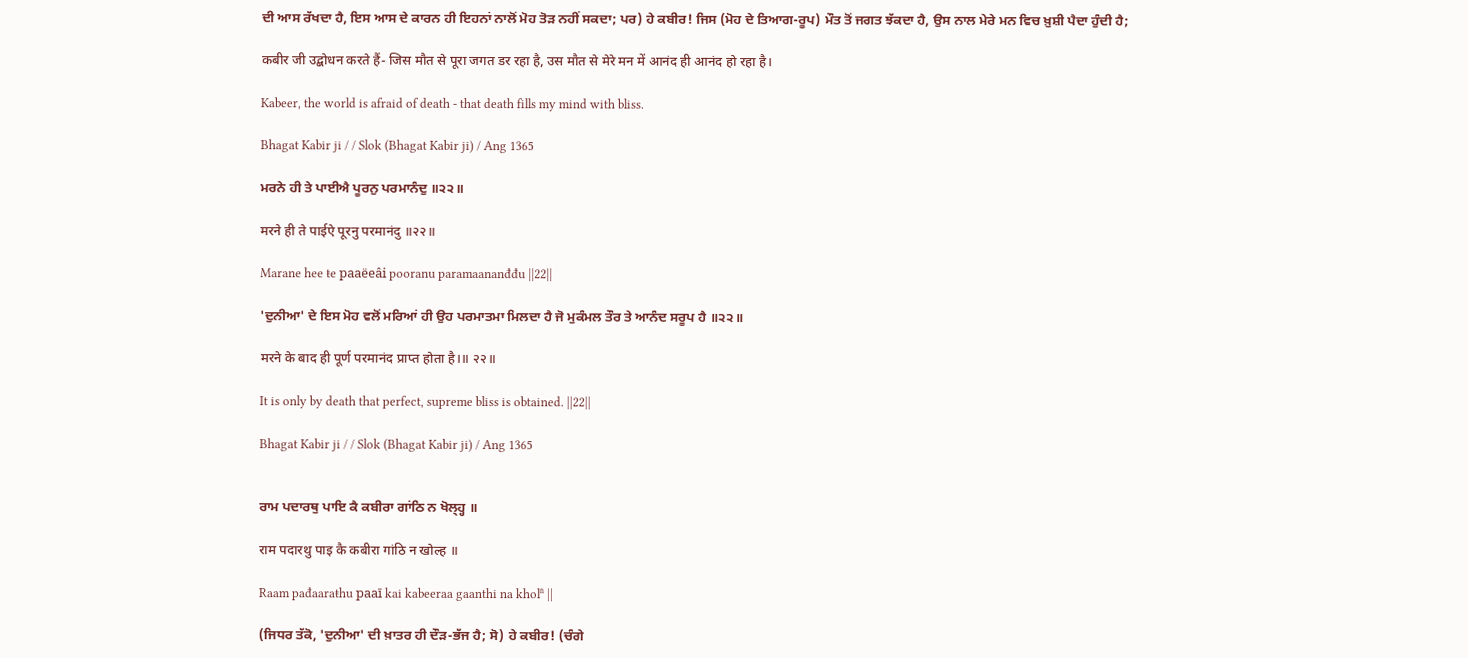ਦੀ ਆਸ ਰੱਖਦਾ ਹੈ, ਇਸ ਆਸ ਦੇ ਕਾਰਨ ਹੀ ਇਹਨਾਂ ਨਾਲੋਂ ਮੋਹ ਤੋੜ ਨਹੀਂ ਸਕਦਾ; ਪਰ) ਹੇ ਕਬੀਰ! ਜਿਸ (ਮੋਹ ਦੇ ਤਿਆਗ-ਰੂਪ) ਮੌਤ ਤੋਂ ਜਗਤ ਝੱਕਦਾ ਹੈ, ਉਸ ਨਾਲ ਮੇਰੇ ਮਨ ਵਿਚ ਖ਼ੁਸ਼ੀ ਪੈਦਾ ਹੁੰਦੀ ਹੈ;

कबीर जी उद्बोधन करते हैं- जिस मौत से पूरा जगत डर रहा है, उस मौत से मेरे मन में आनंद ही आनंद हो रहा है।

Kabeer, the world is afraid of death - that death fills my mind with bliss.

Bhagat Kabir ji / / Slok (Bhagat Kabir ji) / Ang 1365

ਮਰਨੇ ਹੀ ਤੇ ਪਾਈਐ ਪੂਰਨੁ ਪਰਮਾਨੰਦੁ ॥੨੨॥

मरने ही ते पाईऐ पूरनु परमानंदु ॥२२॥

Marane hee ŧe paaëeâi pooranu paramaananđđu ||22||

'ਦੁਨੀਆ' ਦੇ ਇਸ ਮੋਹ ਵਲੋਂ ਮਰਿਆਂ ਹੀ ਉਹ ਪਰਮਾਤਮਾ ਮਿਲਦਾ ਹੈ ਜੋ ਮੁਕੰਮਲ ਤੌਰ ਤੇ ਆਨੰਦ ਸਰੂਪ ਹੈ ॥੨੨॥

मरने के बाद ही पूर्ण परमानंद प्राप्त होता है।॥ २२॥

It is only by death that perfect, supreme bliss is obtained. ||22||

Bhagat Kabir ji / / Slok (Bhagat Kabir ji) / Ang 1365


ਰਾਮ ਪਦਾਰਥੁ ਪਾਇ ਕੈ ਕਬੀਰਾ ਗਾਂਠਿ ਨ ਖੋਲ੍ਹ੍ਹ ॥

राम पदारथु पाइ कै कबीरा गांठि न खोल्ह ॥

Raam pađaaraŧhu paaī kai kabeeraa gaanthi na kholʱ ||

(ਜਿਧਰ ਤੱਕੋ, 'ਦੁਨੀਆ' ਦੀ ਖ਼ਾਤਰ ਹੀ ਦੌੜ-ਭੱਜ ਹੈ; ਸੋ) ਹੇ ਕਬੀਰ! (ਚੰਗੇ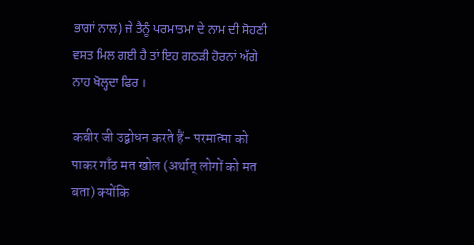ਭਾਗਾਂ ਨਾਲ) ਜੇ ਤੈਨੂੰ ਪਰਮਾਤਮਾ ਦੇ ਨਾਮ ਦੀ ਸੋਹਣੀ ਵਸਤ ਮਿਲ ਗਈ ਹੈ ਤਾਂ ਇਹ ਗਠੜੀ ਹੋਰਨਾਂ ਅੱਗੇ ਨਾਹ ਖੋਲ੍ਹਦਾ ਫਿਰ ।

कबीर जी उद्बोधन करते हैं- परमात्मा को पाकर गाँठ मत खोल (अर्थात् लोगों को मत बता) क्योंकि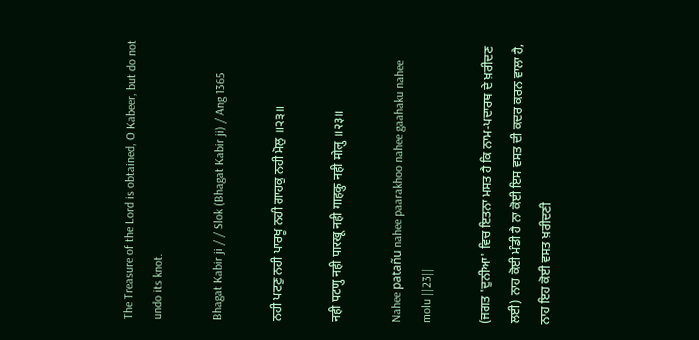The Treasure of the Lord is obtained, O Kabeer, but do not undo its knot.

Bhagat Kabir ji / / Slok (Bhagat Kabir ji) / Ang 1365

ਨਹੀ ਪਟਣੁ ਨਹੀ ਪਾਰਖੂ ਨਹੀ ਗਾਹਕੁ ਨਹੀ ਮੋਲੁ ॥੨੩॥

नही पटणु नही पारखू नही गाहकु नही मोलु ॥२३॥

Nahee patañu nahee paarakhoo nahee gaahaku nahee molu ||23||

(ਜਗਤ 'ਦੁਨੀਆ' ਵਿਚ ਇਤਨਾ ਮਸਤ ਹੈ ਕਿ ਨਾਮ-ਪਦਾਰਥ ਦੇ ਖ਼ਰੀਦਣ ਲਈ) ਨਾਹ ਕੋਈ ਮੰਡੀ ਹੈ ਨਾ ਕੋਈ ਇਸ ਵਸਤ ਦੀ ਕਦਰ ਕਰਨ ਵਾਲਾ ਹੈ, ਨਾਹ ਇਹ ਕੋਈ ਵਸਤ ਖ਼ਰੀਦਣੀ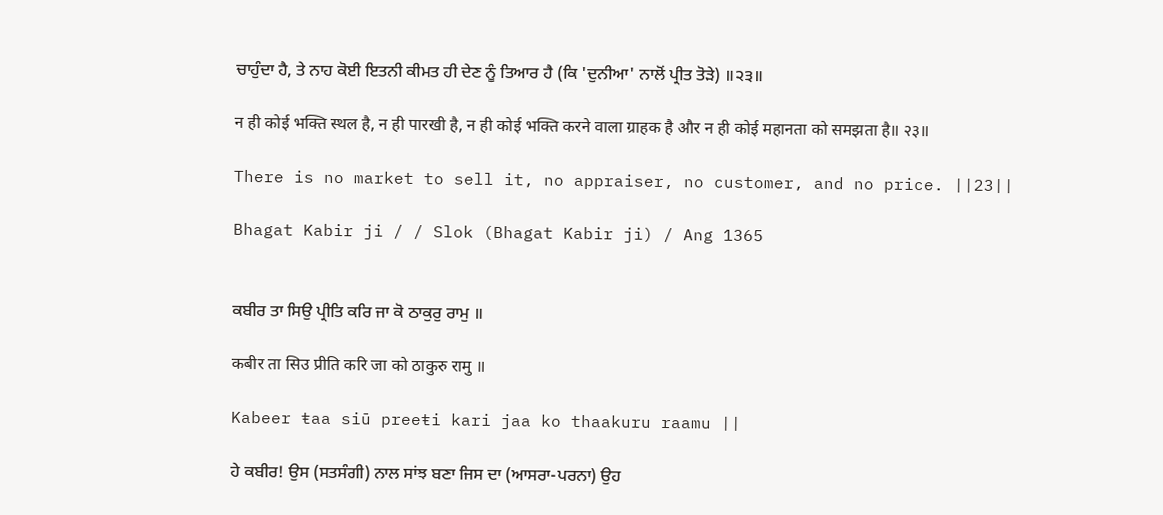ਚਾਹੁੰਦਾ ਹੈ, ਤੇ ਨਾਹ ਕੋਈ ਇਤਨੀ ਕੀਮਤ ਹੀ ਦੇਣ ਨੂੰ ਤਿਆਰ ਹੈ (ਕਿ 'ਦੁਨੀਆ' ਨਾਲੋਂ ਪ੍ਰੀਤ ਤੋੜੇ) ॥੨੩॥

न ही कोई भक्ति स्थल है, न ही पारखी है, न ही कोई भक्ति करने वाला ग्राहक है और न ही कोई महानता को समझता है॥ २३॥

There is no market to sell it, no appraiser, no customer, and no price. ||23||

Bhagat Kabir ji / / Slok (Bhagat Kabir ji) / Ang 1365


ਕਬੀਰ ਤਾ ਸਿਉ ਪ੍ਰੀਤਿ ਕਰਿ ਜਾ ਕੋ ਠਾਕੁਰੁ ਰਾਮੁ ॥

कबीर ता सिउ प्रीति करि जा को ठाकुरु रामु ॥

Kabeer ŧaa siū preeŧi kari jaa ko thaakuru raamu ||

ਹੇ ਕਬੀਰ! ਉਸ (ਸਤਸੰਗੀ) ਨਾਲ ਸਾਂਝ ਬਣਾ ਜਿਸ ਦਾ (ਆਸਰਾ-ਪਰਨਾ) ਉਹ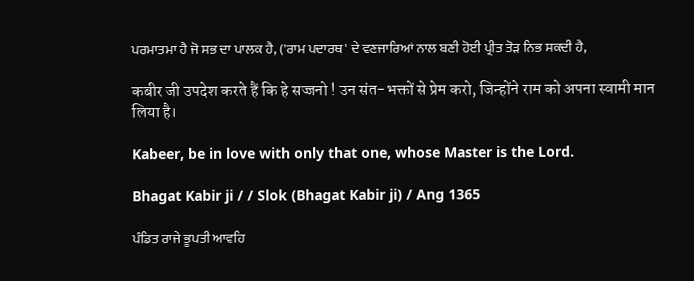ਪਰਮਾਤਮਾ ਹੈ ਜੋ ਸਭ ਦਾ ਪਾਲਕ ਹੈ, ('ਰਾਮ ਪਦਾਰਥ' ਦੇ ਵਣਜਾਰਿਆਂ ਨਾਲ ਬਣੀ ਹੋਈ ਪ੍ਰੀਤ ਤੋੜ ਨਿਭ ਸਕਦੀ ਹੈ,

कबीर जी उपदेश करते हैं कि हे सज्जनो ! उन संत-भक्तों से प्रेम करो, जिन्होंने राम को अपना स्वामी मान लिया है।

Kabeer, be in love with only that one, whose Master is the Lord.

Bhagat Kabir ji / / Slok (Bhagat Kabir ji) / Ang 1365

ਪੰਡਿਤ ਰਾਜੇ ਭੂਪਤੀ ਆਵਹਿ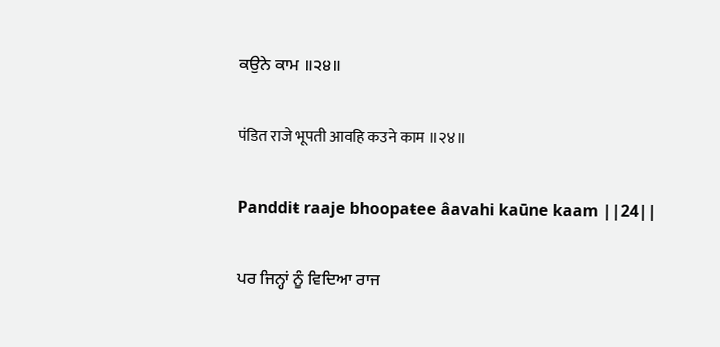ਕਉਨੇ ਕਾਮ ॥੨੪॥

पंडित राजे भूपती आवहि कउने काम ॥२४॥

Panddiŧ raaje bhoopaŧee âavahi kaūne kaam ||24||

ਪਰ ਜਿਨ੍ਹਾਂ ਨੂੰ ਵਿਦਿਆ ਰਾਜ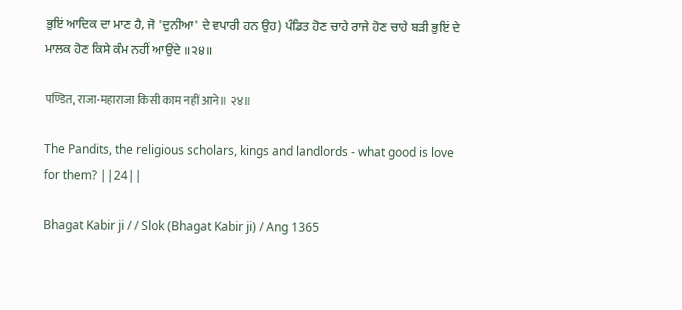ਭੁਇਂ ਆਦਿਕ ਦਾ ਮਾਣ ਹੈ, ਜੋ 'ਦੁਨੀਆ' ਦੇ ਵਪਾਰੀ ਹਨ ਉਹ) ਪੰਡਿਤ ਹੋਣ ਚਾਹੇ ਰਾਜੇ ਹੋਣ ਚਾਹੇ ਬੜੀ ਭੁਇਂ ਦੇ ਮਾਲਕ ਹੋਣ ਕਿਸੇ ਕੰਮ ਨਹੀਂ ਆਉਂਦੇ ॥੨੪॥

पण्डित, राजा-महाराजा किसी काम नहीं आने॥ २४॥

The Pandits, the religious scholars, kings and landlords - what good is love for them? ||24||

Bhagat Kabir ji / / Slok (Bhagat Kabir ji) / Ang 1365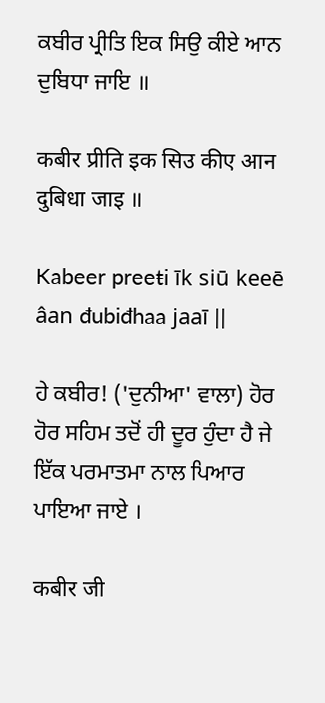ਕਬੀਰ ਪ੍ਰੀਤਿ ਇਕ ਸਿਉ ਕੀਏ ਆਨ ਦੁਬਿਧਾ ਜਾਇ ॥

कबीर प्रीति इक सिउ कीए आन दुबिधा जाइ ॥

Kabeer preeŧi īk siū keeē âan đubiđhaa jaaī ||

ਹੇ ਕਬੀਰ! ('ਦੁਨੀਆ' ਵਾਲਾ) ਹੋਰ ਹੋਰ ਸਹਿਮ ਤਦੋਂ ਹੀ ਦੂਰ ਹੁੰਦਾ ਹੈ ਜੇ ਇੱਕ ਪਰਮਾਤਮਾ ਨਾਲ ਪਿਆਰ ਪਾਇਆ ਜਾਏ ।

कबीर जी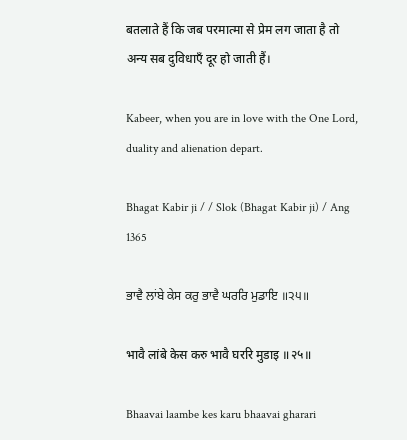बतलाते हैं कि जब परमात्मा से प्रेम लग जाता है तो अन्य सब दुविधाएँ दूर हो जाती हैं।

Kabeer, when you are in love with the One Lord, duality and alienation depart.

Bhagat Kabir ji / / Slok (Bhagat Kabir ji) / Ang 1365

ਭਾਵੈ ਲਾਂਬੇ ਕੇਸ ਕਰੁ ਭਾਵੈ ਘਰਰਿ ਮੁਡਾਇ ॥੨੫॥

भावै लांबे केस करु भावै घररि मुडाइ ॥२५॥

Bhaavai laambe kes karu bhaavai gharari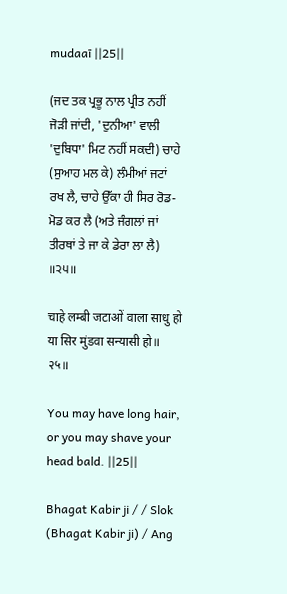mudaaī ||25||

(ਜਦ ਤਕ ਪ੍ਰਭੂ ਨਾਲ ਪ੍ਰੀਤ ਨਹੀਂ ਜੋੜੀ ਜਾਂਦੀ, 'ਦੁਨੀਆ' ਵਾਲੀ 'ਦੁਬਿਧਾ' ਮਿਟ ਨਹੀਂ ਸਕਦੀ) ਚਾਹੇ (ਸੁਆਹ ਮਲ ਕੇ) ਲੰਮੀਆਂ ਜਟਾਂ ਰਖ ਲੈ, ਚਾਹੇ ਉੱਕਾ ਹੀ ਸਿਰ ਰੋਡ-ਮੋਡ ਕਰ ਲੈ (ਅਤੇ ਜੰਗਲਾਂ ਜਾਂ ਤੀਰਥਾਂ ਤੇ ਜਾ ਕੇ ਡੇਰਾ ਲਾ ਲੈ) ॥੨੫॥

चाहे लम्बी जटाओं वाला साधु हो या सिर मुंडवा सन्यासी हो॥ २५॥

You may have long hair, or you may shave your head bald. ||25||

Bhagat Kabir ji / / Slok (Bhagat Kabir ji) / Ang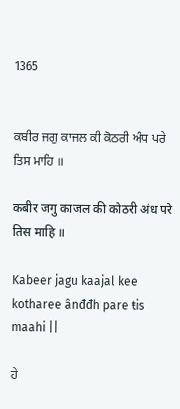1365


ਕਬੀਰ ਜਗੁ ਕਾਜਲ ਕੀ ਕੋਠਰੀ ਅੰਧ ਪਰੇ ਤਿਸ ਮਾਹਿ ॥

कबीर जगु काजल की कोठरी अंध परे तिस माहि ॥

Kabeer jagu kaajal kee kotharee ânđđh pare ŧis maahi ||

ਹੇ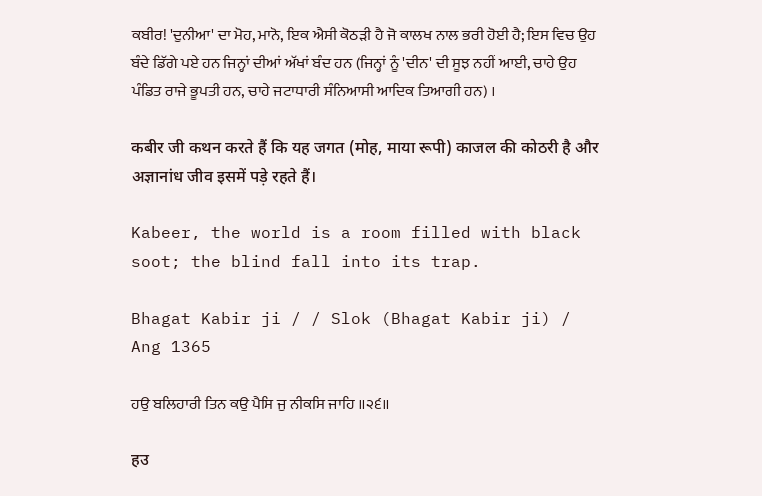ਕਬੀਰ! 'ਦੁਨੀਆ' ਦਾ ਮੋਹ, ਮਾਨੋ, ਇਕ ਐਸੀ ਕੋਠੜੀ ਹੈ ਜੋ ਕਾਲਖ ਨਾਲ ਭਰੀ ਹੋਈ ਹੈ; ਇਸ ਵਿਚ ਉਹ ਬੰਦੇ ਡਿੱਗੇ ਪਏ ਹਨ ਜਿਨ੍ਹਾਂ ਦੀਆਂ ਅੱਖਾਂ ਬੰਦ ਹਨ (ਜਿਨ੍ਹਾਂ ਨੂੰ 'ਦੀਨ' ਦੀ ਸੂਝ ਨਹੀਂ ਆਈ, ਚਾਹੇ ਉਹ ਪੰਡਿਤ ਰਾਜੇ ਭੂਪਤੀ ਹਨ, ਚਾਹੇ ਜਟਾਧਾਰੀ ਸੰਨਿਆਸੀ ਆਦਿਕ ਤਿਆਗੀ ਹਨ) ।

कबीर जी कथन करते हैं कि यह जगत (मोह, माया रूपी) काजल की कोठरी है और अज्ञानांध जीव इसमें पड़े रहते हैं।

Kabeer, the world is a room filled with black soot; the blind fall into its trap.

Bhagat Kabir ji / / Slok (Bhagat Kabir ji) / Ang 1365

ਹਉ ਬਲਿਹਾਰੀ ਤਿਨ ਕਉ ਪੈਸਿ ਜੁ ਨੀਕਸਿ ਜਾਹਿ ॥੨੬॥

हउ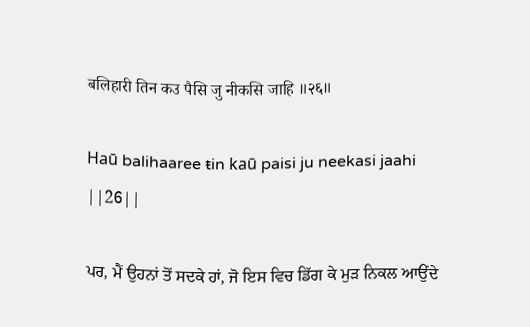बलिहारी तिन कउ पैसि जु नीकसि जाहि ॥२६॥

Haū balihaaree ŧin kaū paisi ju neekasi jaahi ||26||

ਪਰ, ਮੈਂ ਉਹਨਾਂ ਤੋਂ ਸਦਕੇ ਹਾਂ, ਜੋ ਇਸ ਵਿਚ ਡਿੱਗ ਕੇ ਮੁੜ ਨਿਕਲ ਆਉਂਦੇ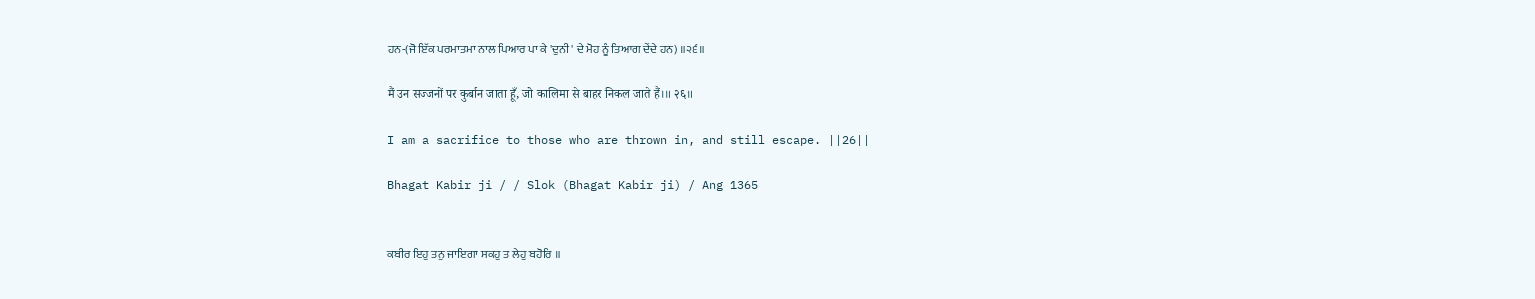ਹਨ-(ਜੋ ਇੱਕ ਪਰਮਾਤਮਾ ਨਾਲ ਪਿਆਰ ਪਾ ਕੇ 'ਦੁਨੀ' ਦੇ ਮੋਹ ਨੂੰ ਤਿਆਗ ਦੇਂਦੇ ਹਨ) ॥੨੬॥

मैं उन सज्जनों पर कुर्बान जाता हूँ, जो कालिमा से बाहर निकल जाते हैं।॥ २६॥

I am a sacrifice to those who are thrown in, and still escape. ||26||

Bhagat Kabir ji / / Slok (Bhagat Kabir ji) / Ang 1365


ਕਬੀਰ ਇਹੁ ਤਨੁ ਜਾਇਗਾ ਸਕਹੁ ਤ ਲੇਹੁ ਬਹੋਰਿ ॥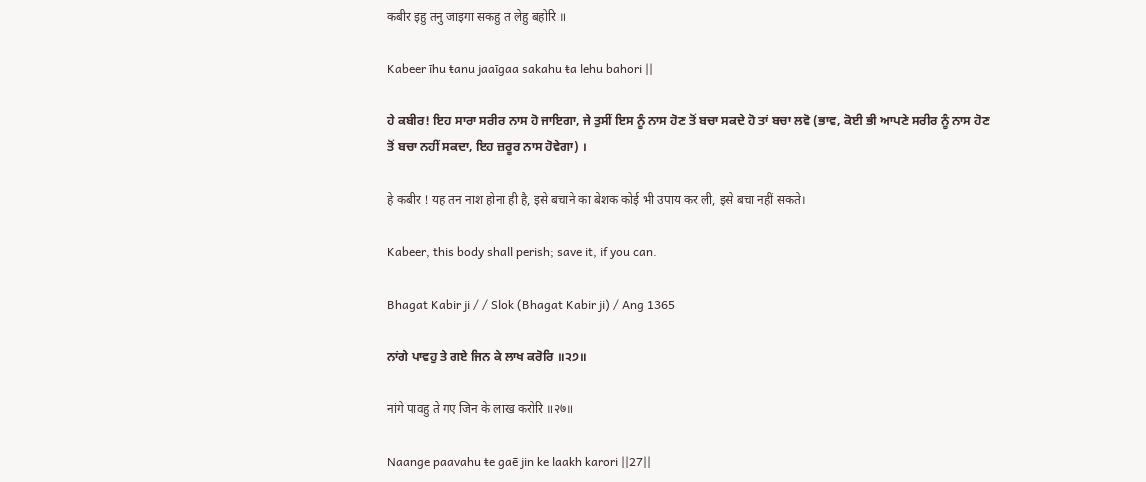कबीर इहु तनु जाइगा सकहु त लेहु बहोरि ॥

Kabeer īhu ŧanu jaaīgaa sakahu ŧa lehu bahori ||

ਹੇ ਕਬੀਰ! ਇਹ ਸਾਰਾ ਸਰੀਰ ਨਾਸ ਹੋ ਜਾਇਗਾ, ਜੇ ਤੁਸੀਂ ਇਸ ਨੂੰ ਨਾਸ ਹੋਣ ਤੋਂ ਬਚਾ ਸਕਦੇ ਹੋ ਤਾਂ ਬਚਾ ਲਵੋ (ਭਾਵ, ਕੋਈ ਭੀ ਆਪਣੇ ਸਰੀਰ ਨੂੰ ਨਾਸ ਹੋਣ ਤੋਂ ਬਚਾ ਨਹੀਂ ਸਕਦਾ, ਇਹ ਜ਼ਰੂਰ ਨਾਸ ਹੋਵੇਗਾ) ।

हे कबीर ! यह तन नाश होना ही है, इसे बचाने का बेशक कोई भी उपाय कर ली, इसे बचा नहीं सकते।

Kabeer, this body shall perish; save it, if you can.

Bhagat Kabir ji / / Slok (Bhagat Kabir ji) / Ang 1365

ਨਾਂਗੇ ਪਾਵਹੁ ਤੇ ਗਏ ਜਿਨ ਕੇ ਲਾਖ ਕਰੋਰਿ ॥੨੭॥

नांगे पावहु ते गए जिन के लाख करोरि ॥२७॥

Naange paavahu ŧe gaē jin ke laakh karori ||27||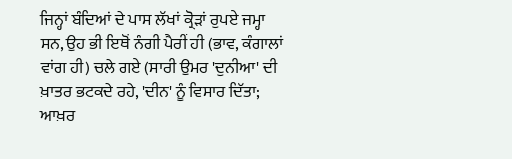ਜਿਨ੍ਹਾਂ ਬੰਦਿਆਂ ਦੇ ਪਾਸ ਲੱਖਾਂ ਕ੍ਰੋੜਾਂ ਰੁਪਏ ਜਮ੍ਹਾ ਸਨ, ਉਹ ਭੀ ਇਥੋਂ ਨੰਗੀ ਪੈਰੀਂ ਹੀ (ਭਾਵ, ਕੰਗਾਲਾਂ ਵਾਂਗ ਹੀ) ਚਲੇ ਗਏ (ਸਾਰੀ ਉਮਰ 'ਦੁਨੀਆ' ਦੀ ਖ਼ਾਤਰ ਭਟਕਦੇ ਰਹੇ, 'ਦੀਨ' ਨੂੰ ਵਿਸਾਰ ਦਿੱਤਾ; ਆਖ਼ਰ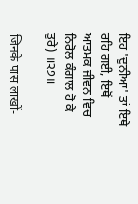ਇਹ 'ਦੁਨੀਆ' ਤਾਂ ਇਥੇ ਰਹਿ ਗਈ, ਇਥੋਂ ਆਤਮਕ ਜੀਵਨ ਵਿਚ ਨਿਰੋਲ ਕੰਗਾਲ ਹੋ ਕੇ ਤੁਰੇ) ॥੨੭॥

जिनके पास लाखों-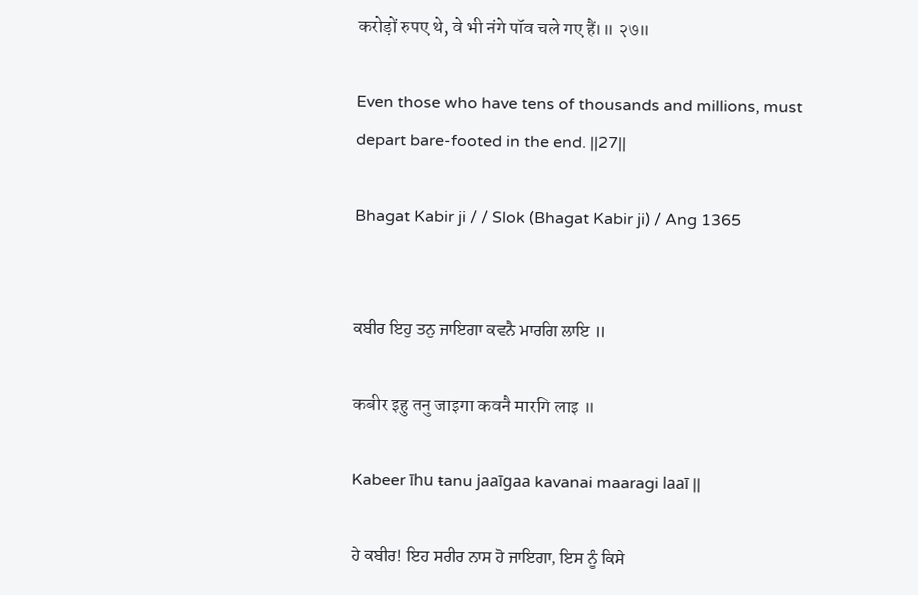करोड़ों रुपए थे, वे भी नंगे पॉव चले गए हैं।॥ २७॥

Even those who have tens of thousands and millions, must depart bare-footed in the end. ||27||

Bhagat Kabir ji / / Slok (Bhagat Kabir ji) / Ang 1365


ਕਬੀਰ ਇਹੁ ਤਨੁ ਜਾਇਗਾ ਕਵਨੈ ਮਾਰਗਿ ਲਾਇ ॥

कबीर इहु तनु जाइगा कवनै मारगि लाइ ॥

Kabeer īhu ŧanu jaaīgaa kavanai maaragi laaī ||

ਹੇ ਕਬੀਰ! ਇਹ ਸਰੀਰ ਨਾਸ ਹੋ ਜਾਇਗਾ, ਇਸ ਨੂੰ ਕਿਸੇ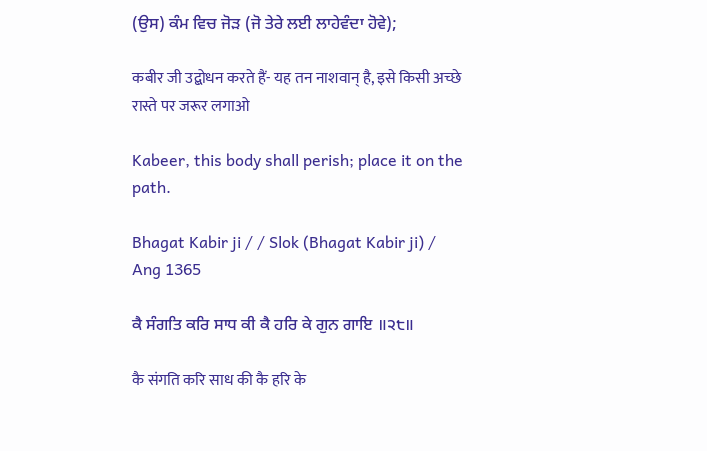(ਉਸ) ਕੰਮ ਵਿਚ ਜੋੜ (ਜੋ ਤੇਰੇ ਲਈ ਲਾਹੇਵੰਦਾ ਹੋਵੇ);

कबीर जी उद्बोधन करते हैं- यह तन नाशवान् है, इसे किसी अच्छे रास्ते पर जरूर लगाओ

Kabeer, this body shall perish; place it on the path.

Bhagat Kabir ji / / Slok (Bhagat Kabir ji) / Ang 1365

ਕੈ ਸੰਗਤਿ ਕਰਿ ਸਾਧ ਕੀ ਕੈ ਹਰਿ ਕੇ ਗੁਨ ਗਾਇ ॥੨੮॥

कै संगति करि साध की कै हरि के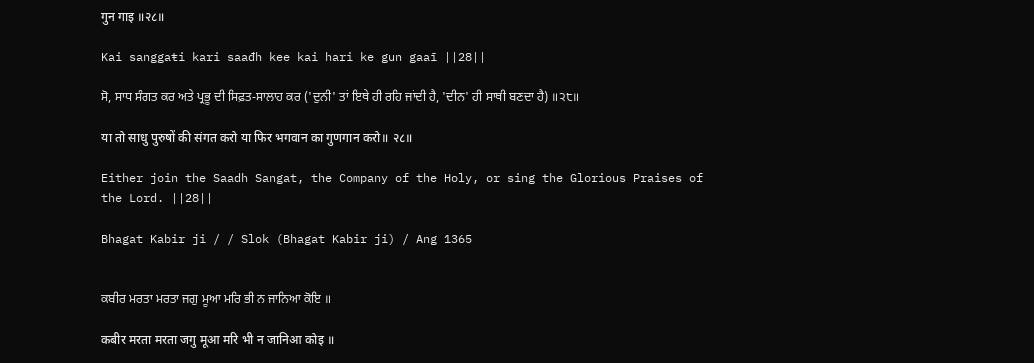गुन गाइ ॥२८॥

Kai sanggaŧi kari saađh kee kai hari ke gun gaaī ||28||

ਸੋ, ਸਾਧ ਸੰਗਤ ਕਰ ਅਤੇ ਪ੍ਰਭੂ ਦੀ ਸਿਫ਼ਤ-ਸਾਲਾਹ ਕਰ ('ਦੁਨੀ' ਤਾਂ ਇਥੇ ਹੀ ਰਹਿ ਜਾਂਦੀ ਹੈ, 'ਦੀਨ' ਹੀ ਸਾਥੀ ਬਣਦਾ ਹੈ) ॥੨੮॥

या तो साधु पुरुषों की संगत करो या फिर भगवान का गुणगान करो॥ २८॥

Either join the Saadh Sangat, the Company of the Holy, or sing the Glorious Praises of the Lord. ||28||

Bhagat Kabir ji / / Slok (Bhagat Kabir ji) / Ang 1365


ਕਬੀਰ ਮਰਤਾ ਮਰਤਾ ਜਗੁ ਮੂਆ ਮਰਿ ਭੀ ਨ ਜਾਨਿਆ ਕੋਇ ॥

कबीर मरता मरता जगु मूआ मरि भी न जानिआ कोइ ॥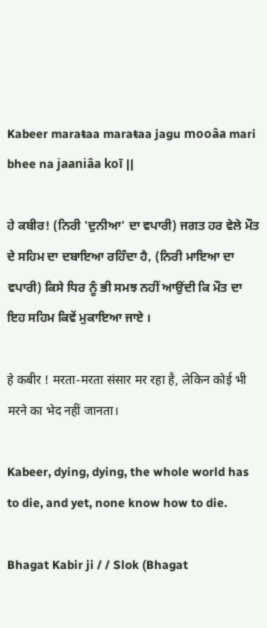Kabeer maraŧaa maraŧaa jagu mooâa mari bhee na jaaniâa koī ||

ਹੇ ਕਬੀਰ! (ਨਿਰੀ 'ਦੁਨੀਆ' ਦਾ ਵਪਾਰੀ) ਜਗਤ ਹਰ ਵੇਲੇ ਮੌਤ ਦੇ ਸਹਿਮ ਦਾ ਦਬਾਇਆ ਰਹਿੰਦਾ ਹੈ, (ਨਿਰੀ ਮਾਇਆ ਦਾ ਵਪਾਰੀ) ਕਿਸੇ ਧਿਰ ਨੂੰ ਭੀ ਸਮਝ ਨਹੀਂ ਆਉਂਦੀ ਕਿ ਮੌਤ ਦਾ ਇਹ ਸਹਿਮ ਕਿਵੇਂ ਮੁਕਾਇਆ ਜਾਏ ।

हे कबीर ! मरता-मरता संसार मर रहा है, लेकिन कोई भी मरने का भेद नहीं जानता।

Kabeer, dying, dying, the whole world has to die, and yet, none know how to die.

Bhagat Kabir ji / / Slok (Bhagat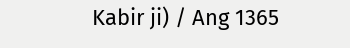Kabir ji) / Ang 1365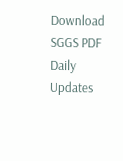Download SGGS PDF Daily Updates